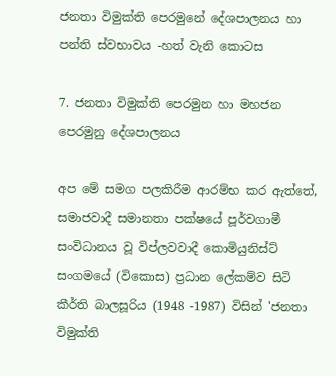ජනතා විමුක්ති පෙරමුනේ දේශපාලනය හා පන්ති ස්වභාවය -හත් වැනි කොටස

7. ජනතා විමුක්ති පෙරමුන හා මහජන පෙරමුනු දේශපාලනය

අප මේ සමග පලකිරීම ආරම්භ කර ඇත්තේ, සමාජවාදී සමානතා පක්ෂයේ පූර්වගාමී සංවිධානය වූ විප්ලවවාදී කොමියුනිස්ට් සංගමයේ (විකොස) ප්‍රධාන ලේකම්ව සිටි කීර්ති බාලසූරිය (1948 -1987) විසින් 'ජනතා විමුක්ති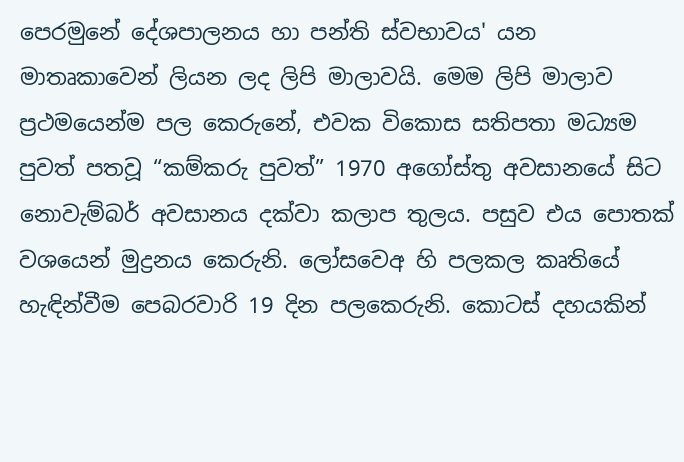පෙරමුනේ දේශපාලනය හා පන්ති ස්වභාවය' යන මාතෘකාවෙන් ලියන ලද ලිපි මාලාවයි. මෙම ලිපි මාලාව ප්‍රථමයෙන්ම පල කෙරුනේ, එවක විකොස සතිපතා මධ්‍යම පුවත් පතවූ “කම්කරු පුවත්” 1970 අගෝස්තු අවසානයේ සිට නොවැම්බර් අවසානය දක්වා කලාප තුලය. පසුව එය පොතක් වශයෙන් මුද්‍රනය කෙරුනි. ලෝසවෙඅ හි පලකල කෘතියේ හැඳින්වීම පෙබරවාරි 19 දින පලකෙරුනි. කොටස් දහයකින්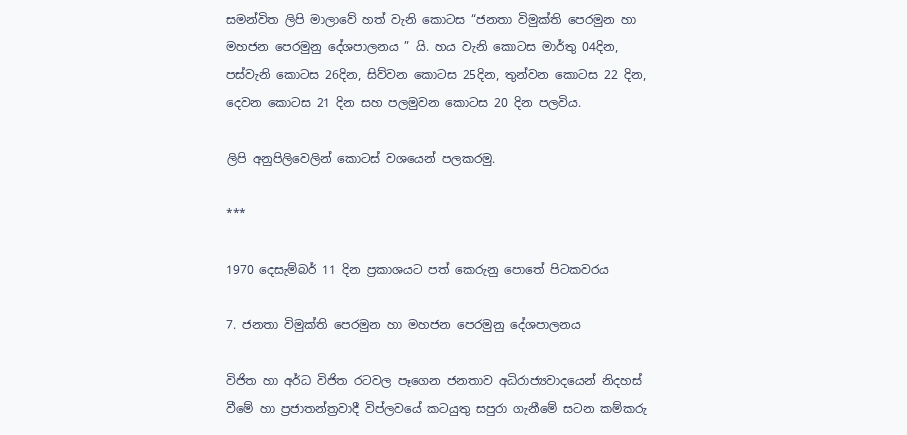සමන්විත ලිපි මාලාවේ හත් වැනි කොටස “ජනතා විමුක්ති පෙරමුන හා මහජන පෙරමුනු දේශපාලනය ” යි. හය වැනි කොටස මාර්තු 04දින, පස්වැනි කොටස 26දින, සිව්වන කොටස 25දින, තුන්වන කොටස 22 දින, දෙවන කොටස 21 දින සහ පලමුවන කොටස 20 දින පලවිය.

ලිපි අනුපිලිවෙලින් කොටස් වශයෙන් පලකරමු.

***

1970 දෙසැම්බර් 11 දින ප්‍රකාශයට පත් කෙරුනු පොතේ පිටකවරය

7. ජනතා විමුක්ති පෙරමුන හා මහජන පෙරමුනු දේශපාලනය

විජිත හා අර්ධ විජිත රටවල පෑගෙන ජනතාව අධිරාජ්‍යවාදයෙන් නිදහස් වීමේ හා ප්‍රජාතන්ත්‍රවාදී විප්ලවයේ කටයුතු සපුරා ගැනීමේ සටන කම්කරු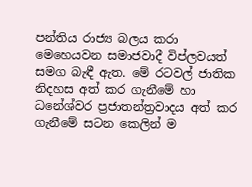පන්තිය රාජ්‍ය බලය කරා මෙහෙයවන සමාජවාදී විප්ලවයත් සමග බැඳී ඇත. මේ රටවල් ජාතික නිදහස අත් කර ගැනීමේ හා ධනේශ්වර ප්‍රජාතන්ත්‍රවාදය අත් කර ගැනීමේ සටන කෙලින් ම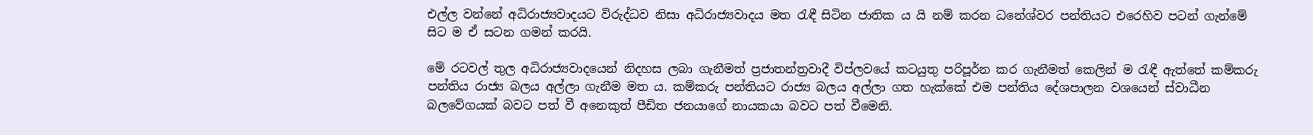එල්ල වන්නේ අධිරාජ්‍යවාදයට විරුද්ධව නිසා අධිරාජ්‍යවාදය මත රැඳී සිටින ජාතික ය යි නම් කරන ධනේශ්වර පන්තියට එරෙහිව පටන් ගැන්මේ සිට ම ඒ සටන ගමන් කරයි.

මේ රටවල් තුල අධිරාජ්‍යවාදයෙන් නිදහස ලබා ගැනීමත් ප්‍රජාතන්ත්‍රවාදී විප්ලවයේ කටයුතු පරිපූර්න කර ගැනීමත් කෙලින් ම රැඳී ඇත්තේ කම්කරු පන්තිය රාජ්‍ය බලය අල්ලා ගැනීම මත ය. කම්කරු පන්තියට රාජ්‍ය බලය අල්ලා ගත හැක්කේ එම පන්තිය දේශපාලන වශයෙන් ස්වාධීන බලවේගයක් බවට පත් වී අනෙකුත් පීඩිත ජනයාගේ නායකයා බවට පත් වීමෙනි.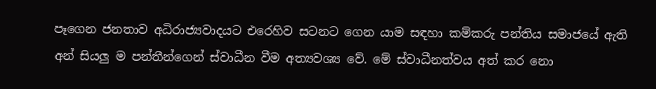පෑගෙන ජනතාව අධිරාජ්‍යවාදයට එරෙහිව සටනට ගෙන යාම සඳහා කම්කරු පන්තිය සමාජයේ ඇති අන් සියලු ම පන්තීන්ගෙන් ස්වාධීන වීම අත්‍යවශ්‍ය වේ. මේ ස්වාධීනත්වය අත් කර නො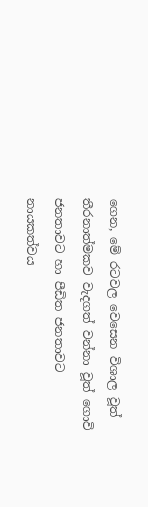ගෙන, මේ රටවල වෙසෙන විශාල වූත් තීරනාත්මකව වැදගත් වන්නා වූත් ගොවි ජනතාවට හා පීඩිත ජනතාවට නායකත්වය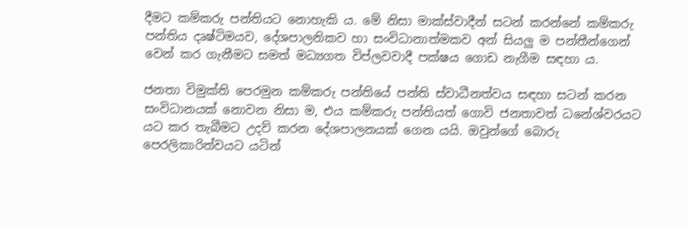දීමට කම්කරු පන්තියට නොහැකි ය. මේ නිසා මාක්ස්වාදීන් සටන් කරන්නේ කම්කරු පන්තිය දෘෂ්ටිමයව, දේශපාලනිකව හා සංවිධානාත්මකව අන් සියලු ම පන්තීන්ගෙන් වෙන් කර ගැනීමට සමත් මධ්‍යගත විප්ලවවාදී පක්ෂය ගොඩ නැගීම සඳහා ය.

ජනතා විමුක්ති පෙරමුන කම්කරු පන්තියේ පන්ති ස්වාධීනත්වය සඳහා සටන් කරන සංවිධානයක් නොවන නිසා ම, එය කම්කරු පන්තියත් ගොවි ජනතාවත් ධනේශ්වරයට යට කර තැබීමට උදව් කරන දේශපාලනයක් ගෙන යයි. ඔවුන්ගේ බොරු පෙරලිකාරිත්වයට යටින්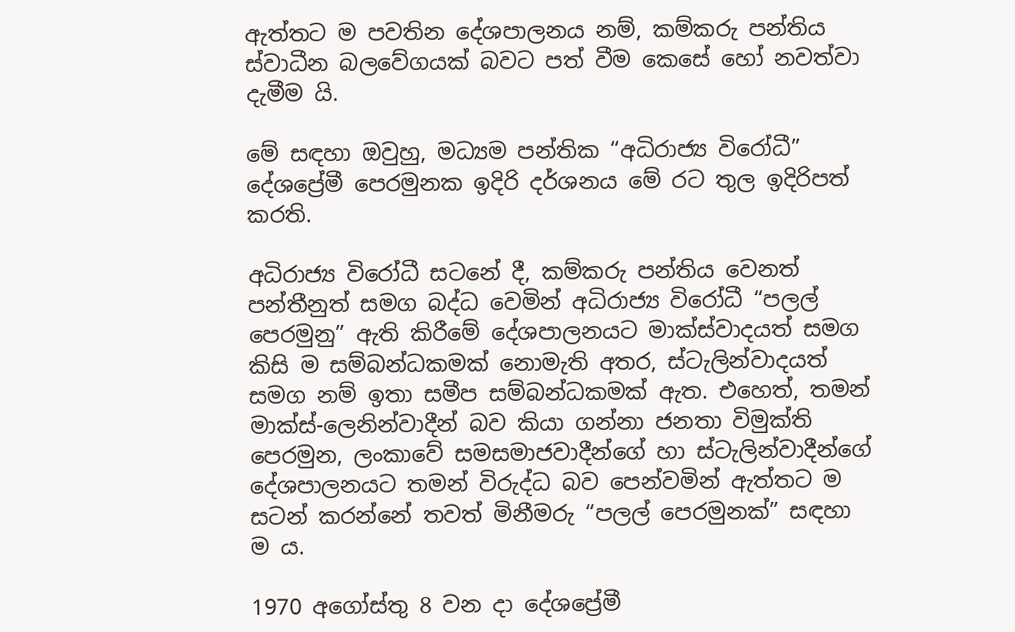ඇත්තට ම පවතින දේශපාලනය නම්, කම්කරු පන්තිය ස්වාධීන බලවේගයක් බවට පත් වීම කෙසේ හෝ නවත්වා දැමීම යි.

මේ සඳහා ඔවුහු, මධ්‍යම පන්තික “අධිරාජ්‍ය විරෝධී” දේශප්‍රේමී පෙරමුනක ඉදිරි දර්ශනය මේ රට තුල ඉදිරිපත් කරති.

අධිරාජ්‍ය විරෝධී සටනේ දී, කම්කරු පන්තිය වෙනත් පන්තීනුත් සමග බද්ධ වෙමින් අධිරාජ්‍ය විරෝධී “පලල් පෙරමුනු” ඇති කිරීමේ දේශපාලනයට මාක්ස්වාදයත් සමග කිසි ම සම්බන්ධකමක් නොමැති අතර, ස්ටැලින්වාදයත් සමග නම් ඉතා සමීප සම්බන්ධකමක් ඇත. එහෙත්, තමන් මාක්ස්-ලෙනින්වාදීන් බව කියා ගන්නා ජනතා විමුක්ති පෙරමුන, ලංකාවේ සමසමාජවාදීන්ගේ හා ස්ටැලින්වාදීන්ගේ දේශපාලනයට තමන් විරුද්ධ බව පෙන්වමින් ඇත්තට ම සටන් කරන්නේ තවත් මිනීමරු “පලල් පෙරමුනක්” සඳහා ම ය.

1970 අගෝස්තු 8 වන දා දේශප්‍රේමී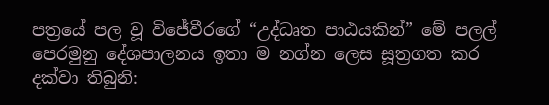පත්‍රයේ පල වූ විජේවීරගේ “උද්ධෘත පාඨයකින්” මේ පලල් පෙරමුනු දේශපාලනය ඉතා ම නග්න ලෙස සූත්‍රගත කර දක්වා තිබුනි: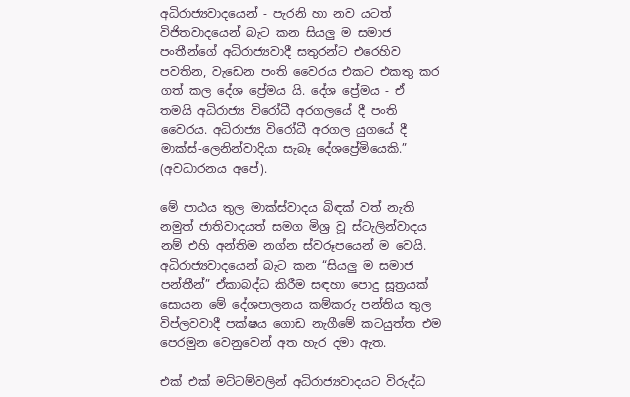අධිරාජ්‍යවාදයෙන් - පැරනි හා නව යටත් විජිතවාදයෙන් බැට කන සියලු ම සමාජ පංතීන්ගේ අධිරාජ්‍යවාදී සතුරන්ට එරෙහිව පවතින, වැඩෙන පංති වෛරය එකට එකතු කර ගත් කල දේශ ප්‍රේමය යි. දේශ ප්‍රේමය - ඒ තමයි අධිරාජ්‍ය විරෝධී අරගලයේ දී පංති වෛරය. අධිරාජ්‍ය විරෝධී අරගල යුගයේ දී මාක්ස්-ලෙනින්වාදියා සැබෑ දේශප්‍රේමියෙකි.” (අවධාරනය අපේ).

මේ පාඨය තුල මාක්ස්වාදය බිඳක් වත් නැති නමුත් ජාතිවාදයත් සමග මිශ්‍ර වූ ස්ටැලින්වාදය නම් එහි අන්තිම නග්න ස්වරූපයෙන් ම වෙයි. අධිරාජ්‍යවාදයෙන් බැට කන “සියලු ම සමාජ පන්තීන්” ඒකාබද්ධ කිරීම සඳහා පොදු සූත්‍රයක් සොයන මේ දේශපාලනය කම්කරු පන්තිය තුල විප්ලවවාදී පක්ෂය ගොඩ නැගීමේ කටයුත්ත එම පෙරමුන වෙනුවෙන් අත හැර දමා ඇත.

එක් එක් මට්ටම්වලින් අධිරාජ්‍යවාදයට විරුද්ධ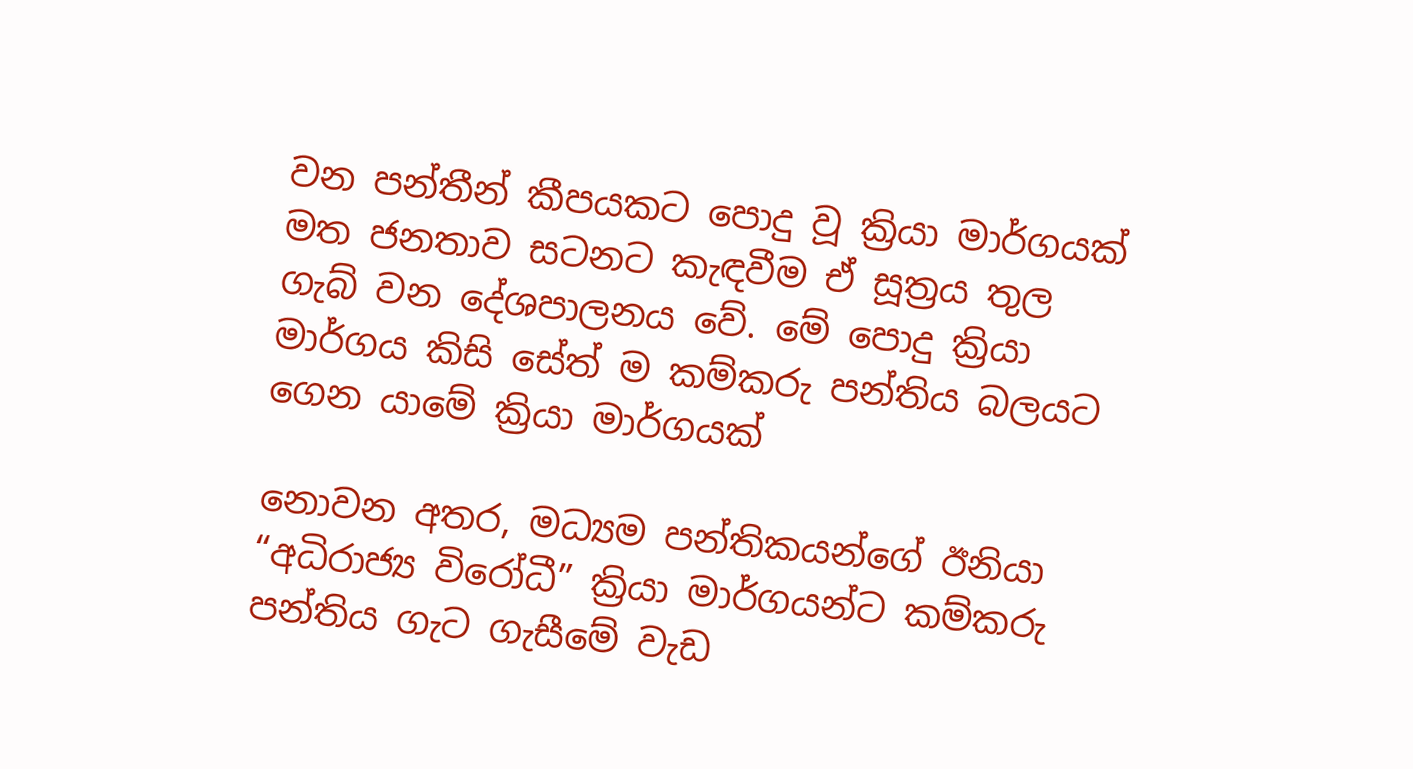වන පන්තීන් කීපයකට පොදු වූ ක්‍රියා මාර්ගයක් මත ජනතාව සටනට කැඳවීම ඒ සූත්‍රය තුල ගැබ් වන දේශපාලනය වේ. මේ පොදු ක්‍රියා මාර්ගය කිසි සේත් ම කම්කරු පන්තිය බලයට ගෙන යාමේ ක්‍රියා මාර්ගයක්

නොවන අතර, මධ්‍යම පන්තිකයන්ගේ ඊනියා “අධිරාජ්‍ය විරෝධී” ක්‍රියා මාර්ගයන්ට කම්කරු පන්තිය ගැට ගැසීමේ වැඩ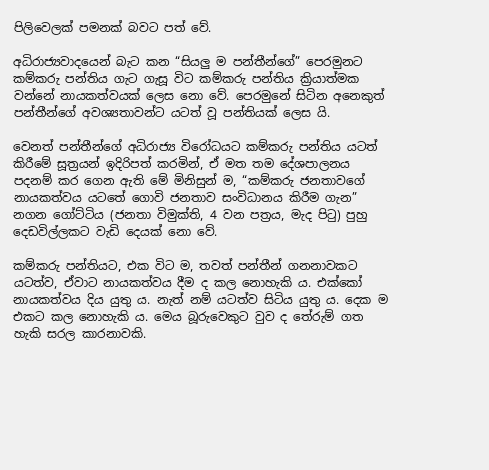පිලිවෙලක් පමනක් බවට පත් වේ.

අධිරාජ්‍යවාදයෙන් බැට කන “සියලු ම පන්තීන්ගේ” පෙරමුනට කම්කරු පන්තිය ගැට ගැසූ විට කම්කරු පන්තිය ක්‍රියාත්මක වන්නේ නායකත්වයක් ලෙස නො වේ. පෙරමුනේ සිටින අනෙකුත් පන්තීන්ගේ අවශ්‍යතාවන්ට යටත් වූ පන්තියක් ලෙස යි.

වෙනත් පන්තීන්ගේ අධිරාජ්‍ය විරෝධයට කම්කරු පන්තිය යටත් කිරීමේ සූත්‍රයන් ඉදිරිපත් කරමින්, ඒ මත තම දේශපාලනය පදනම් කර ගෙන ඇති මේ මිනිසුන් ම, “කම්කරු ජනතාවගේ නායකත්වය යටතේ ගොවි ජනතාව සංවිධානය කිරීම ගැන” නගන ගෝට්ටිය (ජනතා විමුක්ති, 4 වන පත්‍රය, මැද පිටු) පුහු දෙඩවිල්ලකට වැඩි දෙයක් නො වේ.

කම්කරු පන්තියට, එක විට ම, තවත් පන්තීන් ගනනාවකට යටත්ව, ඒවාට නායකත්වය දීම ද කල නොහැකි ය. එක්කෝ නායකත්වය දිය යුතු ය. නැත් නම් යටත්ව සිටිය යුතු ය. දෙක ම එකට කල නොහැකි ය. මෙය බූරුවෙකුට වුව ද තේරුම් ගත හැකි සරල කාරනාවකි.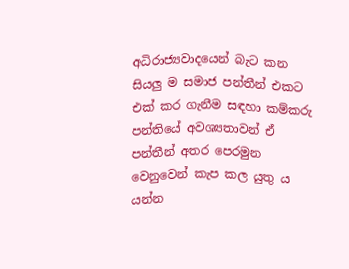අධිරාජ්‍යවාදයෙන් බැට කන සියලු ම සමාජ පන්තීන් එකට එක් කර ගැනීම සඳහා කම්කරු පන්තියේ අවශ්‍යතාවන් ඒ පන්තීන් අතර පෙරමුන වෙනුවෙන් කැප කල යුතු ය යන්න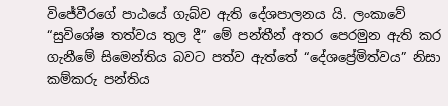විජේවීරගේ පාඨයේ ගැබ්ව ඇති දේශපාලනය යි. ලංකාවේ “සුවිශේෂ තත්වය තුල දී” මේ පන්තීන් අතර පෙරමුන ඇති කර ගැනීමේ සිමෙන්තිය බවට පත්ව ඇත්තේ “දේශප්‍රේමිත්වය” නිසා කම්කරු පන්තිය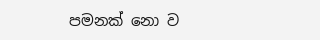පමනක් නො ව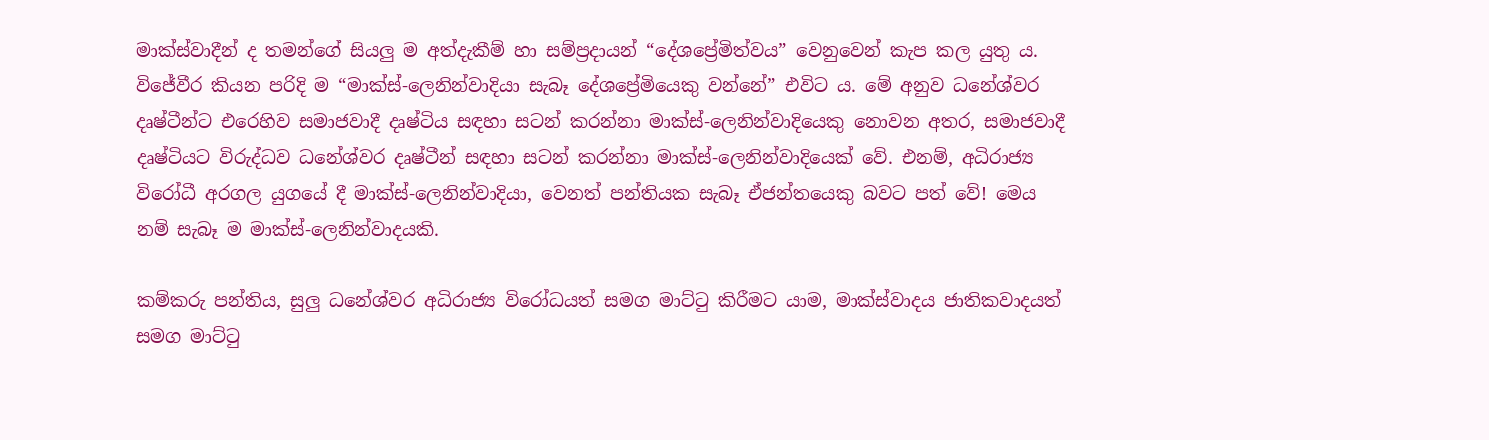මාක්ස්වාදීන් ද තමන්ගේ සියලු ම අත්දැකීම් හා සම්ප්‍රදායන් “දේශප්‍රේමිත්වය” වෙනුවෙන් කැප කල යුතු ය. විජේවීර කියන පරිදි ම “මාක්ස්-ලෙනින්වාදියා සැබෑ දේශප්‍රේමියෙකු වන්නේ” එවිට ය. මේ අනුව ධනේශ්වර දෘෂ්ටීන්ට එරෙහිව සමාජවාදී දෘෂ්ටිය සඳහා සටන් කරන්නා මාක්ස්-ලෙනින්වාදියෙකු නොවන අතර, සමාජවාදී දෘෂ්ටියට විරුද්ධව ධනේශ්වර දෘෂ්ටීන් සඳහා සටන් කරන්නා මාක්ස්-ලෙනින්වාදියෙක් වේ. එනම්, අධිරාජ්‍ය විරෝධී අරගල යුගයේ දී මාක්ස්-ලෙනින්වාදියා, වෙනත් පන්තියක සැබෑ ඒජන්තයෙකු බවට පත් වේ! මෙය නම් සැබෑ ම මාක්ස්-ලෙනින්වාදයකි.

කම්කරු පන්තිය, සුලු ධනේශ්වර අධිරාජ්‍ය විරෝධයත් සමග මාට්ටු කිරීමට යාම, මාක්ස්වාදය ජාතිකවාදයත් සමග මාට්ටු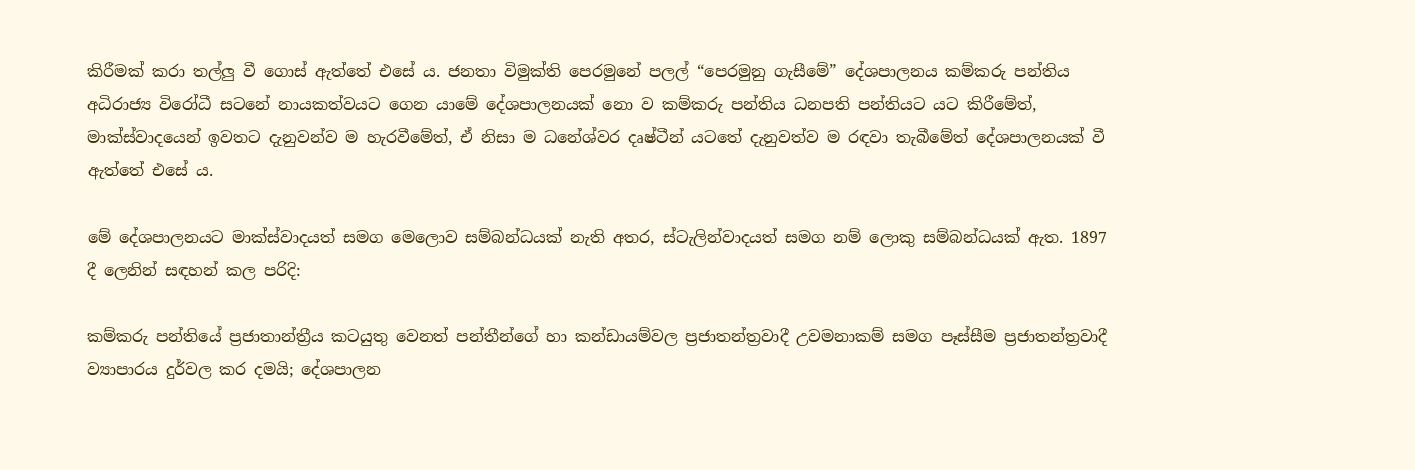කිරීමක් කරා තල්ලු වී ගොස් ඇත්තේ එසේ ය. ජනතා විමුක්ති පෙරමුනේ පලල් “පෙරමුනු ගැසීමේ” දේශපාලනය කම්කරු පන්තිය අධිරාජ්‍ය විරෝධී සටනේ නායකත්වයට ගෙන යාමේ දේශපාලනයක් නො ව කම්කරු පන්තිය ධනපති පන්තියට යට කිරීමේත්, මාක්ස්වාදයෙන් ඉවතට දැනුවන්ව ම හැරවීමේත්, ඒ නිසා ම ධනේශ්වර දෘෂ්ටීන් යටතේ දැනුවත්ව ම රඳවා තැබීමේත් දේශපාලනයක් වී ඇත්තේ එසේ ය.

මේ දේශපාලනයට මාක්ස්වාදයත් සමග මෙලොව සම්බන්ධයක් නැති අතර, ස්ටැලින්වාදයත් සමග නම් ලොකු සම්බන්ධයක් ඇත. 1897 දී ලෙනින් සඳහන් කල පරිදි:

කම්කරු පන්තියේ ප්‍රජාතාන්ත්‍රීය කටයුතු වෙනත් පන්තීන්ගේ හා කන්ඩායම්වල ප්‍රජාතන්ත්‍රවාදී උවමනාකම් සමග පෑස්සීම ප්‍රජාතන්ත්‍රවාදී ව්‍යාපාරය දුර්වල කර දමයි; දේශපාලන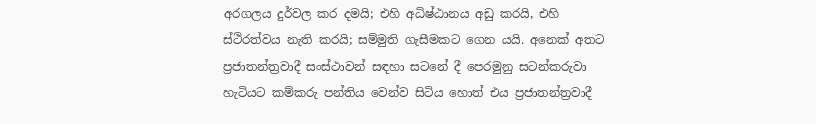අරගලය දුර්වල කර දමයි; එහි අධිෂ්ඨානය අඩු කරයි, එහි ස්ථිරත්වය නැති කරයි; සම්මුති ගැසීමකට ගෙන යයි. අනෙක් අතට ප්‍රජාතන්ත්‍රවාදී සංස්ථාවන් සඳහා සටනේ දී පෙරමුනු සටන්කරුවා හැටියට කම්කරු පන්තිය වෙන්ව සිටිය හොත් එය ප්‍රජාතන්ත්‍රවාදී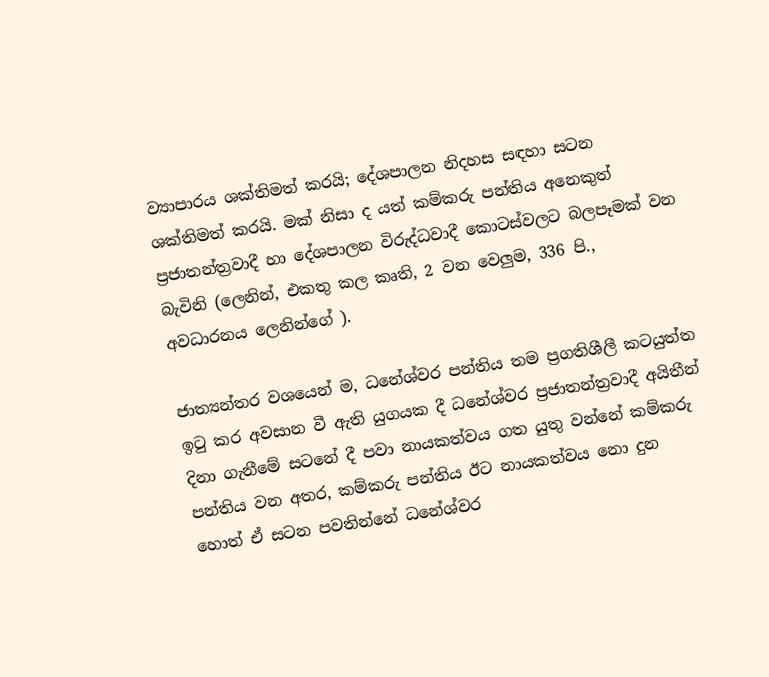ව්‍යාපාරය ශක්තිමත් කරයි; දේශපාලන නිදහස සඳහා සටන ශක්තිමත් කරයි. මක් නිසා ද යත් කම්කරු පන්තිය අනෙකුත් ප්‍රජාතන්ත්‍රවාදී හා දේශපාලන විරුද්ධවාදී කොටස්වලට බලපෑමක් වන බැවිනි (ලෙනින්, එකතු කල කෘති, 2 වන වෙලුම, 336 පි., අවධාරනය ලෙනින්ගේ ).

ජාත්‍යන්තර වශයෙන් ම, ධනේශ්වර පන්තිය තම ප්‍රගතිශීලී කටයුත්ත ඉටු කර අවසාන වී ඇති යුගයක දී ධනේශ්වර ප්‍රජාතන්ත්‍රවාදී අයිතීන් දිනා ගැනීමේ සටනේ දී පවා නායකත්වය ගත යුතු වන්නේ කම්කරු පන්තිය වන අතර, කම්කරු පන්තිය ඊට නායකත්වය නො දුන හොත් ඒ සටන පවතින්නේ ධනේශ්වර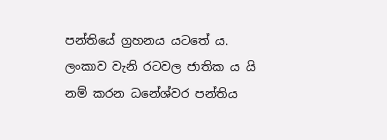පන්තියේ ග්‍රහනය යටතේ ය. ලංකාව වැනි රටවල ජාතික ය යි නම් කරන ධනේශ්වර පන්තිය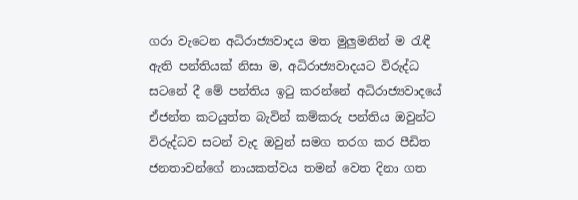ගරා වැටෙන අධිරාජ්‍යවාදය මත මුලුමනින් ම රැඳී ඇති පන්තියක් නිසා ම, අධිරාජ්‍යවාදයට විරුද්ධ සටනේ දී මේ පන්තිය ඉටු කරන්නේ අධිරාජ්‍යවාදයේ ඒජන්ත කටයුත්ත බැවින් කම්කරු පන්තිය ඔවුන්ට විරුද්ධව සටන් වැද ඔවුන් සමග තරග කර පීඩිත ජනතාවන්ගේ නායකත්වය තමන් වෙත දිනා ගත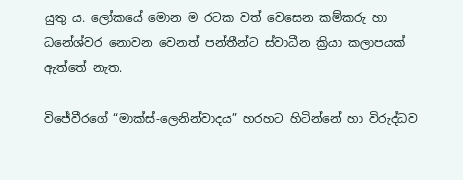යුතු ය. ලෝකයේ මොන ම රටක වත් වෙසෙන කම්කරු හා ධනේශ්වර නොවන වෙනත් පන්තීන්ට ස්වාධීන ක්‍රියා කලාපයක් ඇත්තේ නැත.

විජේවීරගේ “මාක්ස්-ලෙනින්වාදය” හරහට හිටින්නේ හා විරුද්ධව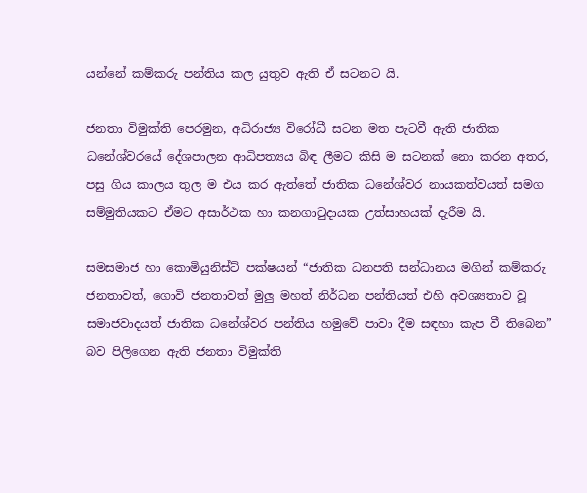යන්නේ කම්කරු පන්තිය කල යුතුව ඇති ඒ සටනට යි.

ජනතා විමුක්ති පෙරමුන, අධිරාජ්‍ය විරෝධී සටන මත පැටවී ඇති ජාතික ධනේශ්වරයේ දේශපාලන ආධිපත්‍යය බිඳ ලීමට කිසි ම සටනක් නො කරන අතර, පසු ගිය කාලය තුල ම එය කර ඇත්තේ ජාතික ධනේශ්වර නායකත්වයත් සමග සම්මුතියකට ඒමට අසාර්ථක හා කනගාටුදායක උත්සාහයක් දැරීම යි.

සමසමාජ හා කොමියුනිස්ට් පක්ෂයන් “ජාතික ධනපති සන්ධානය මගින් කම්කරු ජනතාවත්, ගොවි ජනතාවත් මුලු මහත් නිර්ධන පන්තියත් එහි අවශ්‍යතාව වූ සමාජවාදයත් ජාතික ධනේශ්වර පන්තිය හමුවේ පාවා දීම සඳහා කැප වී තිබෙන” බව පිලිගෙන ඇති ජනතා විමුක්ති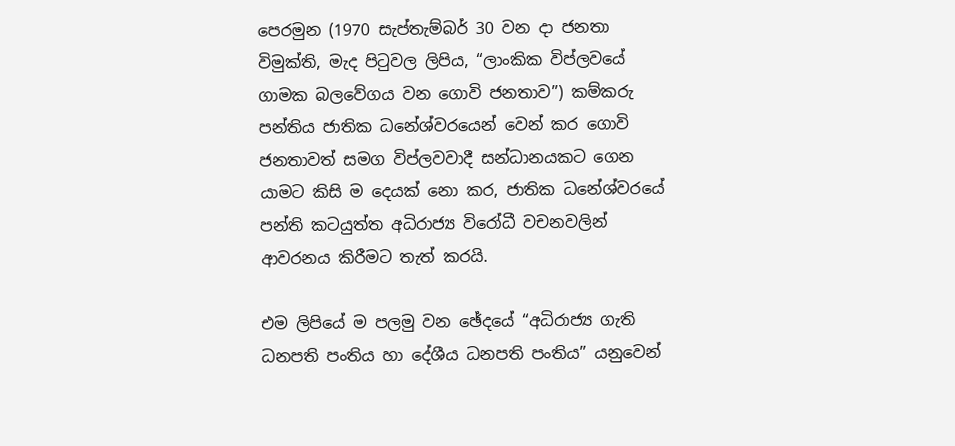පෙරමුන (1970 සැප්තැම්බර් 30 වන දා ජනතා විමුක්ති, මැද පිටුවල ලිපිය, “ලාංකික විප්ලවයේ ගාමක බලවේගය වන ගොවි ජනතාව”) කම්කරු පන්තිය ජාතික ධනේශ්වරයෙන් වෙන් කර ගොවි ජනතාවත් සමග විප්ලවවාදී සන්ධානයකට ගෙන යාමට කිසි ම දෙයක් නො කර, ජාතික ධනේශ්වරයේ පන්ති කටයුත්ත අධිරාජ්‍ය විරෝධී වචනවලින් ආවරනය කිරීමට තැත් කරයි.

එම ලිපියේ ම පලමු වන ඡේදයේ “අධිරාජ්‍ය ගැති ධනපති පංතිය හා දේශීය ධනපති පංතිය” යනුවෙන්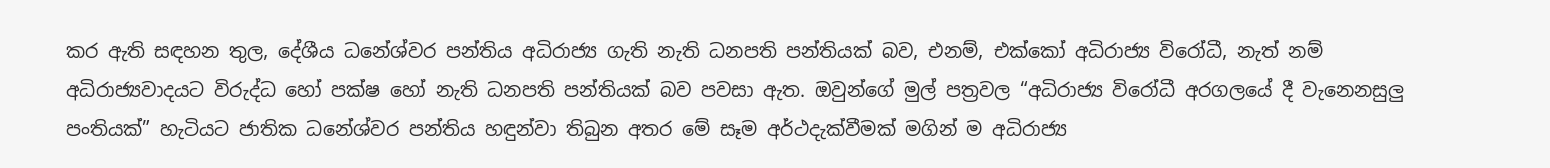කර ඇති සඳහන තුල, දේශීය ධනේශ්වර පන්තිය අධිරාජ්‍ය ගැති නැති ධනපති පන්තියක් බව, එනම්, එක්කෝ අධිරාජ්‍ය විරෝධී, නැත් නම් අධිරාජ්‍යවාදයට විරුද්ධ හෝ පක්ෂ හෝ නැති ධනපති පන්තියක් බව පවසා ඇත. ඔවුන්ගේ මුල් පත්‍රවල “අධිරාජ්‍ය විරෝධී අරගලයේ දී වැනෙනසුලු පංතියක්” හැටියට ජාතික ධනේශ්වර පන්තිය හඳුන්වා තිබුන අතර මේ සෑම අර්ථදැක්වීමක් මගින් ම අධිරාජ්‍ය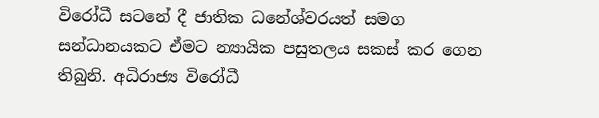විරෝධී සටනේ දී ජාතික ධනේශ්වරයත් සමග සන්ධානයකට ඒමට න්‍යායික පසුතලය සකස් කර ගෙන තිබුනි. අධිරාජ්‍ය විරෝධී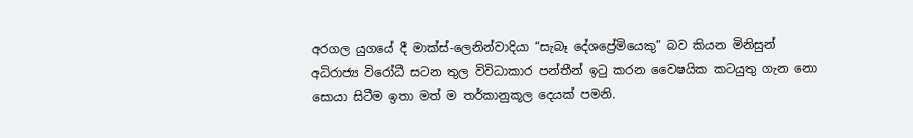අරගල යුගයේ දී මාක්ස්-ලෙනින්වාදියා “සැබෑ දේශප්‍රේමියෙකු” බව කියන මිනිසුන් අධිරාජ්‍ය විරෝධී සටන තුල විවිධාකාර පන්තීන් ඉටු කරන වෛෂයික කටයුතු ගැන නො සොයා සිටීම ඉතා මත් ම තර්කානුකූල දෙයක් පමනි.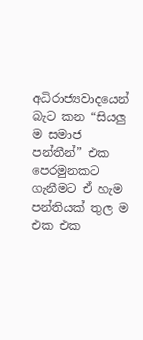අධිරාජ්‍යවාදයෙන් බැට කන “සියලු ම සමාජ පන්තීන්” එක පෙරමුනකට ගැනීමට ඒ හැම පන්තියක් තුල ම එක එක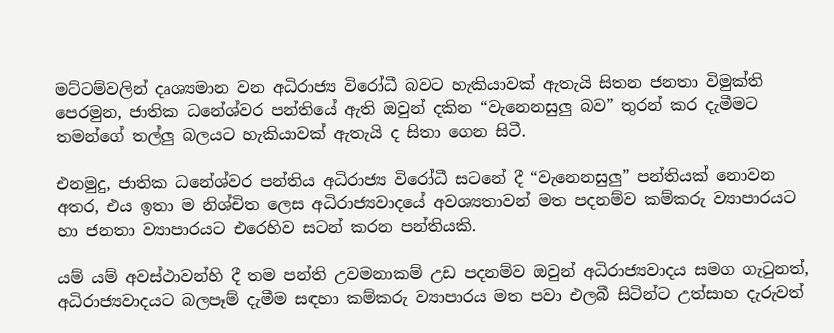මට්ටම්වලින් දෘශ්‍යමාන වන අධිරාජ්‍ය විරෝධී බවට හැකියාවක් ඇතැයි සිතන ජනතා විමුක්ති පෙරමුන, ජාතික ධනේශ්වර පන්තියේ ඇති ඔවුන් දකින “වැනෙනසුලු බව” තුරන් කර දැමීමට තමන්ගේ තල්ලු බලයට හැකියාවක් ඇතැයි ද සිතා ගෙන සිටී.

එනමුදු, ජාතික ධනේශ්වර පන්තිය අධිරාජ්‍ය විරෝධී සටනේ දී “වැනෙනසුලු” පන්තියක් නොවන අතර, එය ඉතා ම නිශ්චිත ලෙස අධිරාජ්‍යවාදයේ අවශ්‍යතාවන් මත පදනම්ව කම්කරු ව්‍යාපාරයට හා ජනතා ව්‍යාපාරයට එරෙහිව සටන් කරන පන්තියකි.

යම් යම් අවස්ථාවන්හි දී තම පන්ති උවමනාකම් උඩ පදනම්ව ඔවුන් අධිරාජ්‍යවාදය සමග ගැටුනත්, අධිරාජ්‍යවාදයට බලපෑම් දැමීම සඳහා කම්කරු ව්‍යාපාරය මත පවා එලබී සිටින්ට උත්සාහ දැරුවත්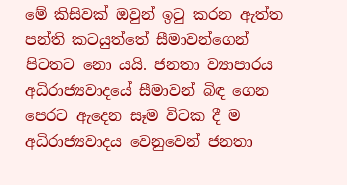මේ කිසිවක් ඔවුන් ඉටු කරන ඇත්ත පන්ති කටයුත්තේ සීමාවන්ගෙන් පිටතට නො යයි. ජනතා ව්‍යාපාරය අධිරාජ්‍යවාදයේ සීමාවන් බිඳ ගෙන පෙරට ඇදෙන සෑම විටක දී ම අධිරාජ්‍යවාදය වෙනුවෙන් ජනතා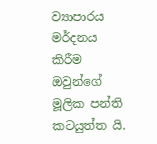ව්‍යාපාරය මර්දනය කිරීම ඔවුන්ගේ මූලික පන්ති කටයුත්ත යි.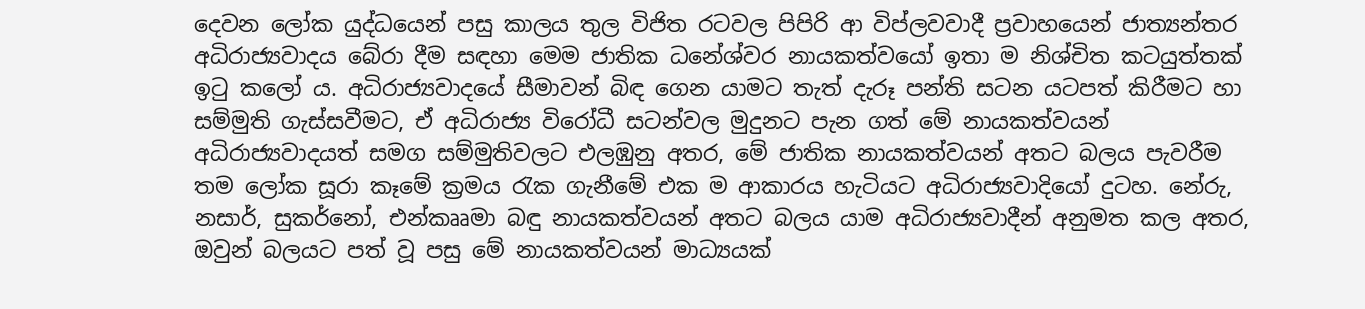දෙවන ලෝක යුද්ධයෙන් පසු කාලය තුල විජිත රටවල පිපිරි ආ විප්ලවවාදී ප්‍රවාහයෙන් ජාත්‍යන්තර අධිරාජ්‍යවාදය බේරා දීම සඳහා මෙම ජාතික ධනේශ්වර නායකත්වයෝ ඉතා ම නිශ්චිත කටයුත්තක් ඉටු කලෝ ය. අධිරාජ්‍යවාදයේ සීමාවන් බිඳ ගෙන යාමට තැත් දැරූ පන්ති සටන යටපත් කිරීමට හා සම්මුති ගැස්සවීමට, ඒ අධිරාජ්‍ය විරෝධී සටන්වල මුදුනට පැන ගත් මේ නායකත්වයන් අධිරාජ්‍යවාදයත් සමග සම්මුතිවලට එලඹුනු අතර, මේ ජාතික නායකත්වයන් අතට බලය පැවරීම තම ලෝක සූරා කෑමේ ක්‍රමය රැක ගැනීමේ එක ම ආකාරය හැටියට අධිරාජ්‍යවාදියෝ දුටහ. නේරු, නසාර්, සුකර්නෝ, එන්කෲමා බඳු නායකත්වයන් අතට බලය යාම අධිරාජ්‍යවාදීන් අනුමත කල අතර, ඔවුන් බලයට පත් වූ පසු මේ නායකත්වයන් මාධ්‍යයක්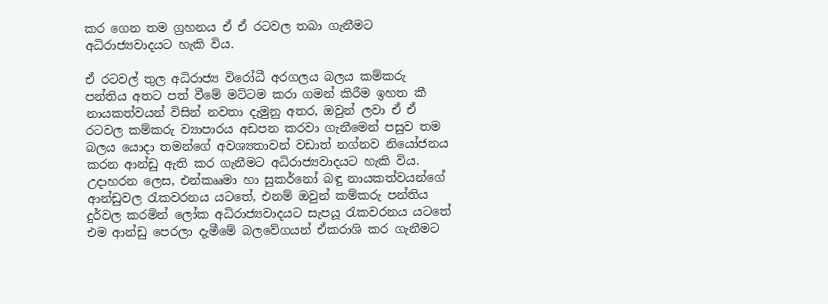කර ගෙන තම ග්‍රහනය ඒ ඒ රටවල තබා ගැනීමට අධිරාජ්‍යවාදයට හැකි විය.

ඒ රටවල් තුල අධිරාජ්‍ය විරෝධී අරගලය බලය කම්කරු පන්තිය අතට පත් වීමේ මට්ටම කරා ගමන් කිරීම ඉහත කී නායකත්වයන් විසින් නවතා දැමුනු අතර, ඔවුන් ලවා ඒ ඒ රටවල කම්කරු ව්‍යාපාරය අඩපන කරවා ගැනීමෙන් පසුව තම බලය යොදා තමන්ගේ අවශ්‍යතාවන් වඩාත් නග්නව නියෝජනය කරන ආන්ඩු ඇති කර ගැනීමට අධිරාජ්‍යවාදයට හැකි විය. උදාහරන ලෙස, එන්කෲමා හා සුකර්නෝ බඳු නායකත්වයන්ගේ ආන්ඩුවල රැකවරනය යටතේ, එනම් ඔවුන් කම්කරු පන්තිය දුර්වල කරමින් ලෝක අධිරාජ්‍යවාදයට සැපයූ රැකවරනය යටතේ එම ආන්ඩු පෙරලා දැමීමේ බලවේගයන් ඒකරාශි කර ගැනීමට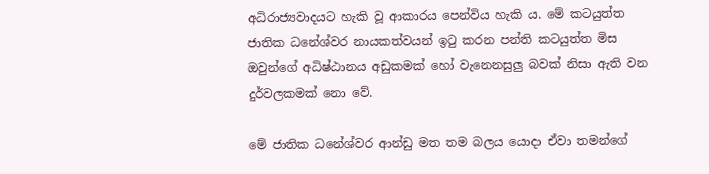අධිරාජ්‍යවාදයට හැකි වූ ආකාරය පෙන්විය හැකි ය. මේ කටයුත්ත ජාතික ධනේශ්වර නායකත්වයන් ඉටු කරන පන්ති කටයුත්ත මිස ඔවුන්ගේ අධිෂ්ඨානය අඩුකමක් හෝ වැනෙනසුලු බවක් නිසා ඇති වන දුර්වලකමක් නො වේ.

මේ ජාතික ධනේශ්වර ආන්ඩු මත තම බලය යොදා ඒවා තමන්ගේ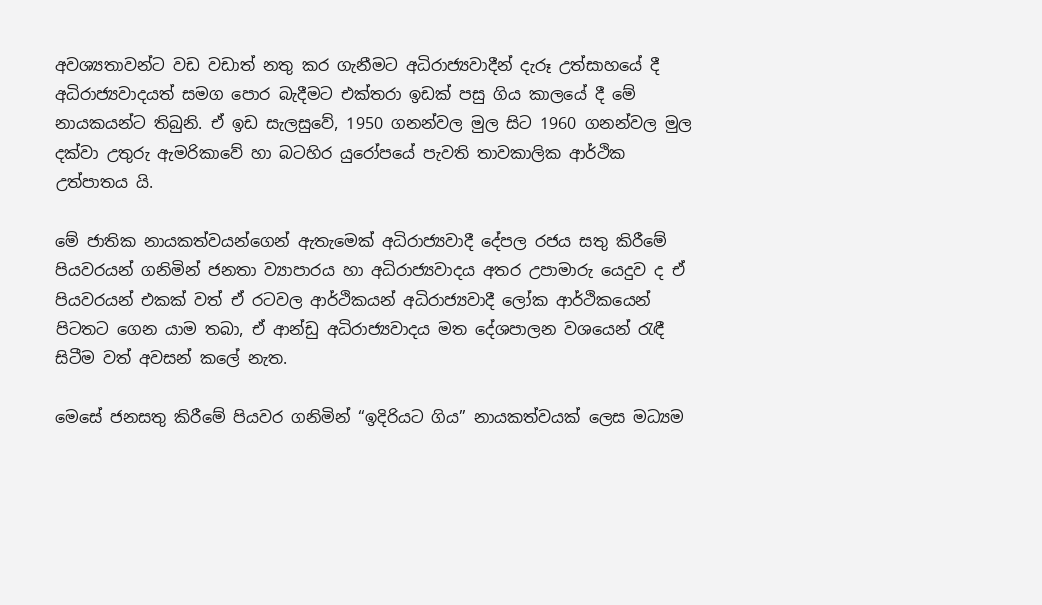අවශ්‍යතාවන්ට වඩ වඩාත් නතු කර ගැනීමට අධිරාජ්‍යවාදීන් දැරූ උත්සාහයේ දී අධිරාජ්‍යවාදයත් සමග පොර බැදීමට එක්තරා ඉඩක් පසු ගිය කාලයේ දී මේ නායකයන්ට තිබුනි. ඒ ඉඩ සැලසුවේ, 1950 ගනන්වල මුල සිට 1960 ගනන්වල මුල දක්වා උතුරු ඇමරිකාවේ හා බටහිර යුරෝපයේ පැවති තාවකාලික ආර්ථික උත්පාතය යි.

මේ ජාතික නායකත්වයන්ගෙන් ඇතැමෙක් අධිරාජ්‍යවාදී දේපල රජය සතු කිරීමේ පියවරයන් ගනිමින් ජනතා ව්‍යාපාරය හා අධිරාජ්‍යවාදය අතර උපාමාරු යෙදුව ද ඒ පියවරයන් එකක් වත් ඒ රටවල ආර්ථිකයන් අධිරාජ්‍යවාදී ලෝක ආර්ථිකයෙන් පිටතට ගෙන යාම තබා, ඒ ආන්ඩු අධිරාජ්‍යවාදය මත දේශපාලන වශයෙන් රැඳී සිටීම වත් අවසන් කලේ නැත.

මෙසේ ජනසතු කිරීමේ පියවර ගනිමින් “ඉදිරියට ගිය” නායකත්වයක් ලෙස මධ්‍යම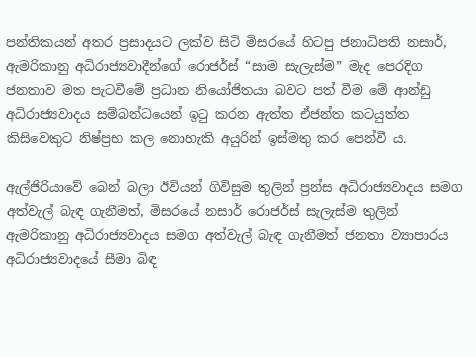පන්තිකයන් අතර ප්‍රසාදයට ලක්ව සිටි මිසරයේ හිටපු ජනාධිපති නසාර්, ඇමරිකානු අධිරාජ්‍යවාදීන්ගේ රොජර්ස් “සාම සැලැස්ම” මැද පෙරදිග ජනතාව මත පැටවීමේ ප්‍රධාන නියෝජිතයා බවට පත් වීම මේ ආන්ඩු අධිරාජ්‍යවාදය සම්බන්ධයෙන් ඉටු කරන ඇත්ත ඒජන්ත කටයුත්ත කිසිවෙකුට නිෂ්ප්‍රභ කල නොහැකි අයුරින් ඉස්මතු කර පෙන්වී ය.

ඇල්ජිරියාවේ බෙන් බලා ඊවියන් ගිවිසුම තුලින් ප්‍රන්ස අධිරාජ්‍යවාදය සමග අත්වැල් බැඳ ගැනීමත්, මිසරයේ නසාර් රොජර්ස් සැලැස්ම තුලින් ඇමරිකානු අධිරාජ්‍යවාදය සමග අත්වැල් බැඳ ගැනීමත් ජනතා ව්‍යාපාරය අධිරාජ්‍යවාදයේ සීමා බිඳ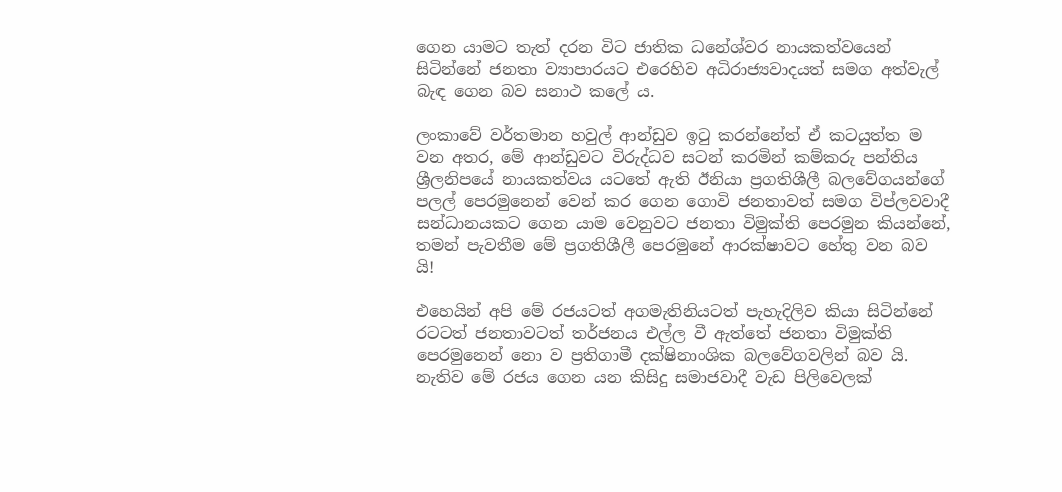ගෙන යාමට තැත් දරන විට ජාතික ධනේශ්වර නායකත්වයෙන් සිටින්නේ ජනතා ව්‍යාපාරයට එරෙහිව අධිරාජ්‍යවාදයත් සමග අත්වැල් බැඳ ගෙන බව සනාථ කලේ ය.

ලංකාවේ වර්තමාන හවුල් ආන්ඩුව ඉටු කරන්නේත් ඒ කටයුත්ත ම වන අතර, මේ ආන්ඩුවට විරුද්ධව සටන් කරමින් කම්කරු පන්තිය ශ්‍රීලනිපයේ නායකත්වය යටතේ ඇති ඊනියා ප්‍රගතිශීලී බලවේගයන්ගේ පලල් පෙරමුනෙන් වෙන් කර ගෙන ගොවි ජනතාවත් සමග විප්ලවවාදී සන්ධානයකට ගෙන යාම වෙනුවට ජනතා විමුක්ති පෙරමුන කියන්නේ, තමන් පැවතීම මේ ප්‍රගතිශීලී පෙරමුනේ ආරක්ෂාවට හේතු වන බව යි!

එහෙයින් අපි මේ රජයටත් අගමැතිනියටත් පැහැදිලිව කියා සිටින්නේ රටටත් ජනතාවටත් තර්ජනය එල්ල වී ඇත්තේ ජනතා විමුක්ති පෙරමුනෙන් නො ව ප්‍රතිගාමී දක්ෂිනාංශික බලවේගවලින් බව යි. නැතිව මේ රජය ගෙන යන කිසිදු සමාජවාදී වැඩ පිලිවෙලක්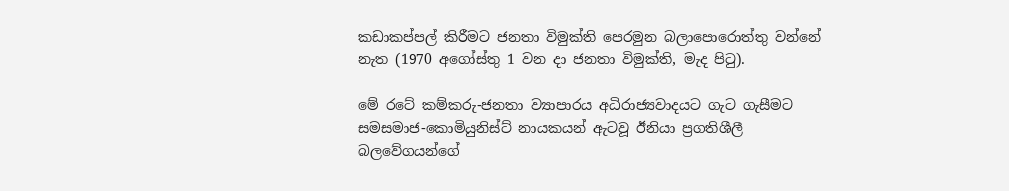කඩාකප්පල් කිරීමට ජනතා විමුක්ති පෙරමුන බලාපොරොත්තු වන්නේ නැත (1970 අගෝස්තු 1 වන දා ජනතා විමුක්ති, මැද පිටු).

මේ රටේ කම්කරු-ජනතා ව්‍යාපාරය අධිරාජ්‍යවාදයට ගැට ගැසීමට සමසමාජ-කොමියුනිස්ට් නායකයන් ඇටවූ ඊනියා ප්‍රගතිශීලී බලවේගයන්ගේ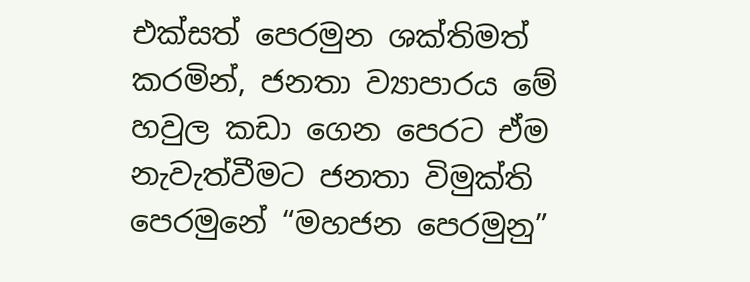එක්සත් පෙරමුන ශක්තිමත් කරමින්, ජනතා ව්‍යාපාරය මේ හවුල කඩා ගෙන පෙරට ඒම නැවැත්වීමට ජනතා විමුක්ති පෙරමුනේ “මහජන පෙරමුනු”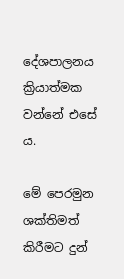දේශපාලනය ක්‍රියාත්මක වන්නේ එසේ ය.

මේ පෙරමුන ශක්තිමත් කිරීමට දුන්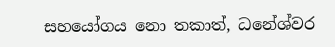සහයෝගය නො තකාත්, ධනේශ්වර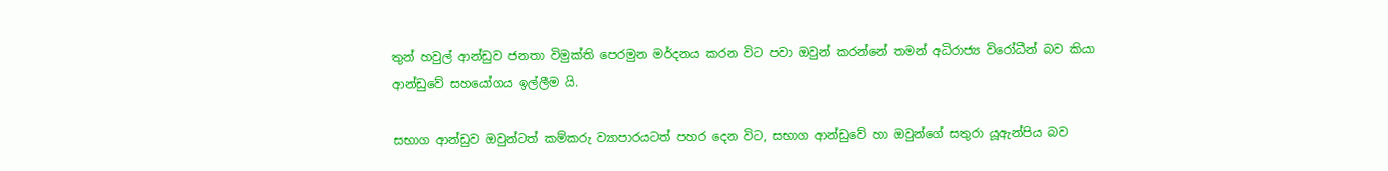තුන් හවුල් ආන්ඩුව ජනතා විමුක්ති පෙරමුන මර්දනය කරන විට පවා ඔවුන් කරන්නේ තමන් අධිරාජ්‍ය විරෝධීන් බව කියා ආන්ඩුවේ සහයෝගය ඉල්ලීම යි.

සභාග ආන්ඩුව ඔවුන්ටත් කම්කරු ව්‍යාපාරයටත් පහර දෙන විට, සභාග ආන්ඩුවේ හා ඔවුන්ගේ සතුරා යූඇන්පිය බව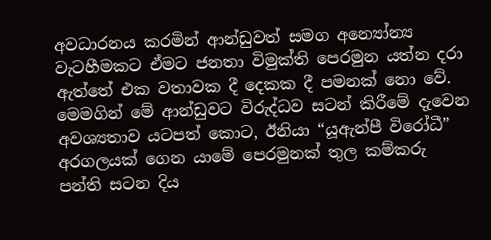අවධාරනය කරමින් ආන්ඩුවත් සමග අන්‍යෝන්‍ය වැටහීමකට ඒමට ජනතා විමුක්ති පෙරමුන යත්න දරා ඇත්තේ එක වතාවක දී දෙකක දී පමනක් නො වේ. මෙමගින් මේ ආන්ඩුවට විරුද්ධව සටන් කිරීමේ දැවෙන අවශ්‍යතාව යටපත් කොට, ඊනියා “යූඇන්පී විරෝධී” අරගලයක් ගෙන යාමේ පෙරමුනක් තුල කම්කරු පන්ති සටන දිය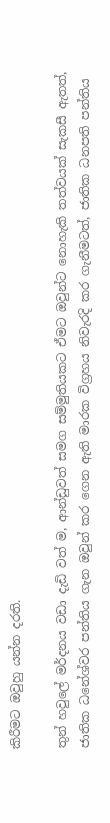කිරීමට ඔවුහු යන්න දරති.

තුන් හවුලේ මර්දනය වඩා දැඩි වත් ම, ආන්ඩුවත් සමග සම්මුතියකට ඒමට ඔවුන්ට නොහැකි තත්වයක් සැකසී ඇතත්, ජාතික ධනේශ්වර පන්තිය ගැන ඔවුන් කර ගෙන ඇති මාරක විග්‍රහය නිවැරදි කර ගැනීමටත්, ජාතික ධනපති පන්තිය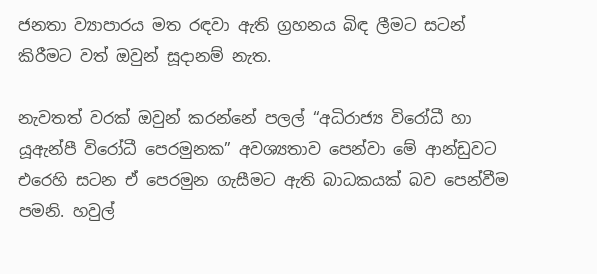ජනතා ව්‍යාපාරය මත රඳවා ඇති ග්‍රහනය බිඳ ලීමට සටන් කිරීමට වත් ඔවුන් සූදානම් නැත.

නැවතත් වරක් ඔවුන් කරන්නේ පලල් “අධිරාජ්‍ය විරෝධී හා යූඇන්පී විරෝධී පෙරමුනක” අවශ්‍යතාව පෙන්වා මේ ආන්ඩුවට එරෙහි සටන ඒ පෙරමුන ගැසීමට ඇති බාධකයක් බව පෙන්වීම පමනි. හවුල්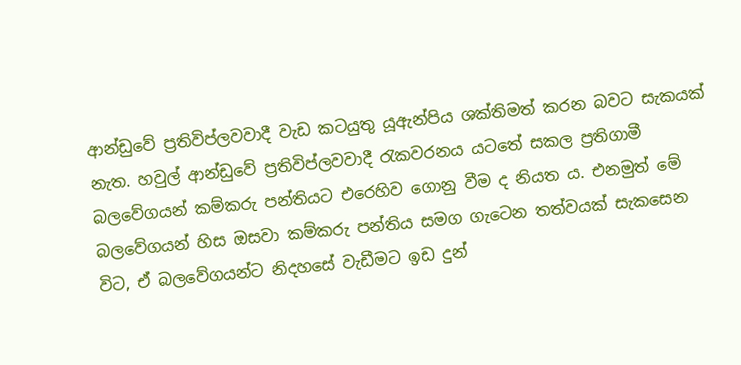ආන්ඩුවේ ප්‍රතිවිප්ලවවාදී වැඩ කටයුතු යූඇන්පිය ශක්තිමත් කරන බවට සැකයක් නැත. හවුල් ආන්ඩුවේ ප්‍රතිවිප්ලවවාදී රැකවරනය යටතේ සකල ප්‍රතිගාමී බලවේගයන් කම්කරු පන්තියට එරෙහිව ගොනු වීම ද නියත ය. එනමුත් මේ බලවේගයන් හිස ඔසවා කම්කරු පන්තිය සමග ගැටෙන තත්වයක් සැකසෙන විට, ඒ බලවේගයන්ට නිදහසේ වැඩීමට ඉඩ දුන්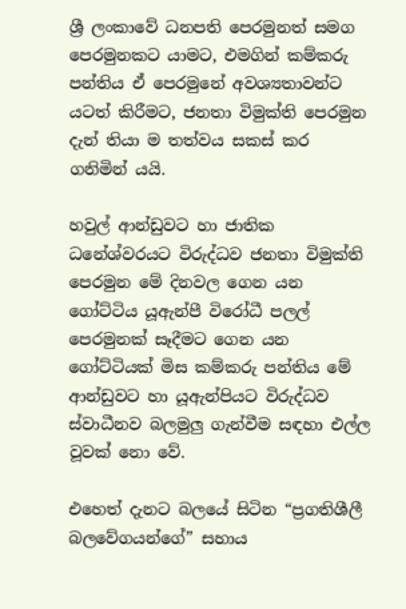ශ්‍රී ලංකාවේ ධනපති පෙරමුනත් සමග පෙරමුනකට යාමට, එමගින් කම්කරු පන්තිය ඒ පෙරමුනේ අවශ්‍යතාවන්ට යටත් කිරීමට, ජනතා විමුක්ති පෙරමුන දැන් තියා ම තත්වය සකස් කර ගනිමින් යයි.

හවුල් ආන්ඩුවට හා ජාතික ධනේශ්වරයට විරුද්ධව ජනතා විමුක්ති පෙරමුන මේ දිනවල ගෙන යන ගෝට්ටිය යූඇන්පී විරෝධී පලල් පෙරමුනක් සෑදීමට ගෙන යන ගෝට්ටියක් මිස කම්කරු පන්තිය මේ ආන්ඩුවට හා යූඇන්පියට විරුද්ධව ස්වාධීනව බලමුලු ගැන්වීම සඳහා එල්ල වූවක් නො වේ.

එහෙත් දැනට බලයේ සිටින “ප්‍රගතිශීලී බලවේගයන්ගේ” සහාය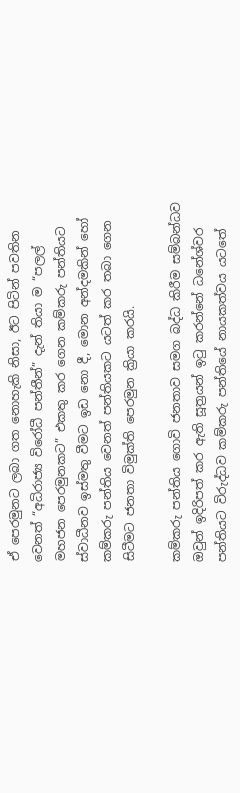ඒ පෙරමුනට ලබා ගත නොහැකි නිසා, ඊට පිටින් පවතින වෙනත් “අධිරාජ්‍ය විරෝධී පන්තීන්” දැන් තියා ම “පලල් මහජන පෙරමුනකට” එකතු කර ගෙන කම්කරු පන්තියට ස්වාධීනව ඉස්මතු වීමට ඉඩ නො දී, මොන අන්දමකින් හෝ කම්කරු පන්තිය වෙනත් පන්තියකට යටත් කර තබා ගෙන සිටීමට ජනතා විමුක්ති පෙරමුන ක්‍රියා කරයි.

කම්කරු පන්තිය ගොවි ජනතාව සමග බද්ධ කිරීම සම්බන්ධව ඔවුන් ඉදිරිපත් කර ඇති සූත්‍රයන් ඉටු කරන්නේ ධනේශ්වර පන්තියට විරුද්ධව කම්කරු පන්තියේ නායකත්වය යටතේ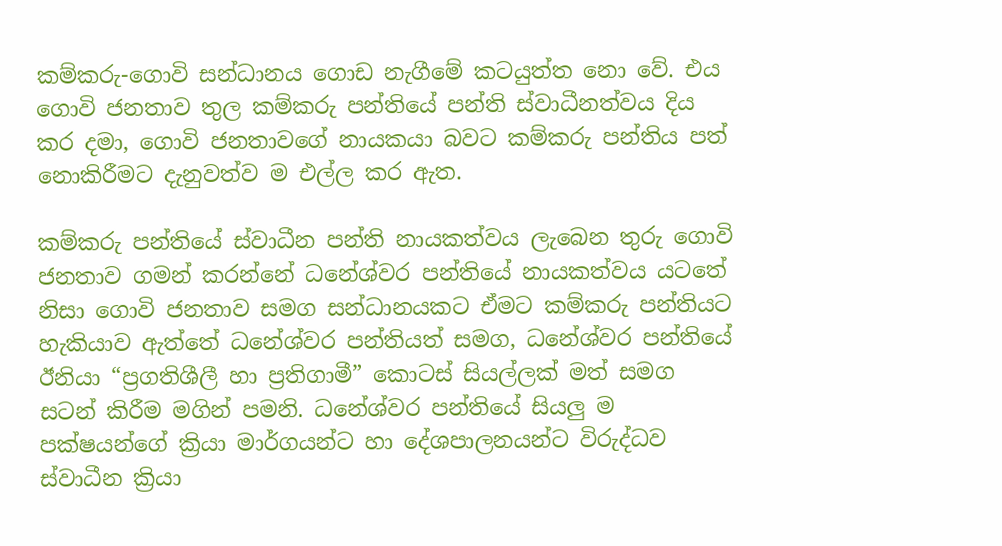කම්කරු-ගොවි සන්ධානය ගොඩ නැගීමේ කටයුත්ත නො වේ. එය ගොවි ජනතාව තුල කම්කරු පන්තියේ පන්ති ස්වාධීනත්වය දිය කර දමා, ගොවි ජනතාවගේ නායකයා බවට කම්කරු පන්තිය පත් නොකිරීමට දැනුවත්ව ම එල්ල කර ඇත.

කම්කරු පන්තියේ ස්වාධීන පන්ති නායකත්වය ලැබෙන තුරු ගොවි ජනතාව ගමන් කරන්නේ ධනේශ්වර පන්තියේ නායකත්වය යටතේ නිසා ගොවි ජනතාව සමග සන්ධානයකට ඒමට කම්කරු පන්තියට හැකියාව ඇත්තේ ධනේශ්වර පන්තියත් සමග, ධනේශ්වර පන්තියේ ඊනියා “ප්‍රගතිශීලී හා ප්‍රතිගාමී” කොටස් සියල්ලක් මත් සමග සටන් කිරීම මගින් පමනි. ධනේශ්වර පන්තියේ සියලු ම පක්ෂයන්ගේ ක්‍රියා මාර්ගයන්ට හා දේශපාලනයන්ට විරුද්ධව ස්වාධීන ක්‍රියා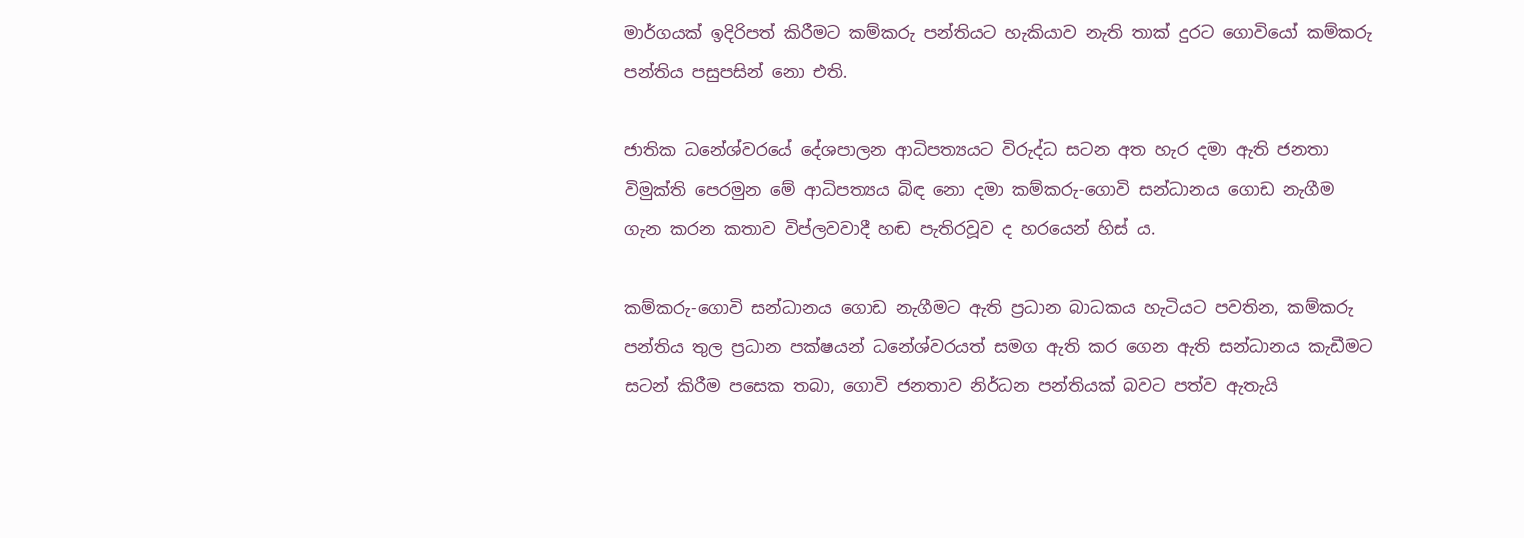මාර්ගයක් ඉදිරිපත් කිරීමට කම්කරු පන්තියට හැකියාව නැති තාක් දුරට ගොවියෝ කම්කරු පන්තිය පසුපසින් නො එති.

ජාතික ධනේශ්වරයේ දේශපාලන ආධිපත්‍යයට විරුද්ධ සටන අත හැර දමා ඇති ජනතා විමුක්ති පෙරමුන මේ ආධිපත්‍යය බිඳ නො දමා කම්කරු-ගොවි සන්ධානය ගොඩ නැගීම ගැන කරන කතාව විප්ලවවාදී හඬ පැතිරවූව ද හරයෙන් හිස් ය.

කම්කරු-ගොවි සන්ධානය ගොඩ නැගීමට ඇති ප්‍රධාන බාධකය හැටියට පවතින, කම්කරු පන්තිය තුල ප්‍රධාන පක්ෂයන් ධනේශ්වරයත් සමග ඇති කර ගෙන ඇති සන්ධානය කැඩීමට සටන් කිරීම පසෙක තබා, ගොවි ජනතාව නිර්ධන පන්තියක් බවට පත්ව ඇතැයි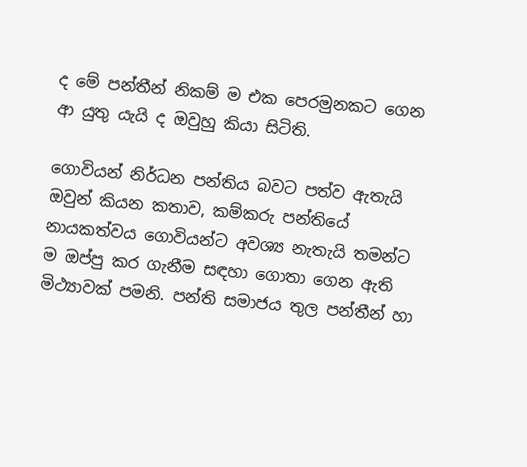ද මේ පන්තීන් නිකම් ම එක පෙරමුනකට ගෙන ආ යුතු යැයි ද ඔවුහු කියා සිටිති.

ගොවියන් නිර්ධන පන්තිය බවට පත්ව ඇතැයි ඔවුන් කියන කතාව, කම්කරු පන්තියේ නායකත්වය ගොවියන්ට අවශ්‍ය නැතැයි තමන්ට ම ඔප්පු කර ගැනීම සඳහා ගොතා ගෙන ඇති මිථ්‍යාවක් පමනි. පන්ති සමාජය තුල පන්තීන් හා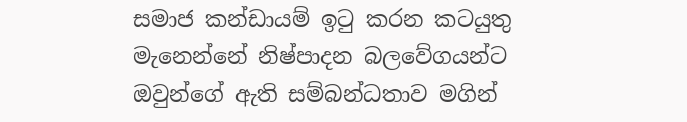සමාජ කන්ඩායම් ඉටු කරන කටයුතු මැනෙන්නේ නිෂ්පාදන බලවේගයන්ට ඔවුන්ගේ ඇති සම්බන්ධතාව මගින්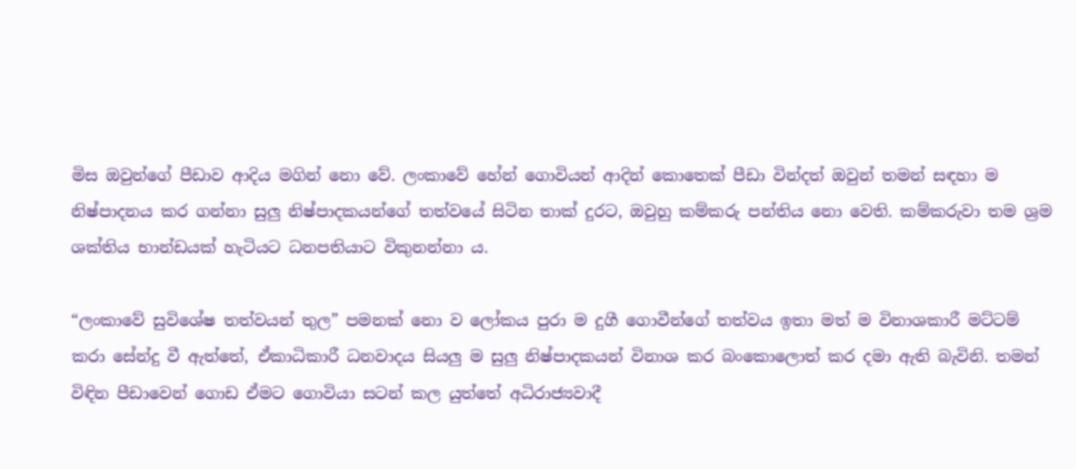මිස ඔවුන්ගේ පීඩාව ආදිය මගින් නො වේ. ලංකාවේ හේන් ගොවියන් ආදින් කොතෙක් පීඩා වින්දත් ඔවුන් තමන් සඳහා ම නිෂ්පාදනය කර ගන්නා සුලු නිෂ්පාදකයන්ගේ තත්වයේ සිටින තාක් දුරට, ඔවුහු කම්කරු පන්තිය නො වෙති. කම්කරුවා තම ශ්‍රම ශක්තිය භාන්ඩයක් හැටියට ධනපතියාට විකුනන්නා ය.

“ලංකාවේ සුවිශේෂ තත්වයන් තුල” පමනක් නො ව ලෝකය පුරා ම දුගී ගොවීන්ගේ තත්වය ඉතා මත් ම විනාශකාරී මට්ටම් කරා සේන්දු වී ඇත්තේ, ඒකාධිකාරී ධනවාදය සියලු ම සුලු නිෂ්පාදකයන් විනාශ කර බංකොලොත් කර දමා ඇති බැවිනි. තමන් විඳින පීඩාවෙන් ගොඩ ඒමට ගොවියා සටන් කල යුත්තේ අධිරාජ්‍යවාදී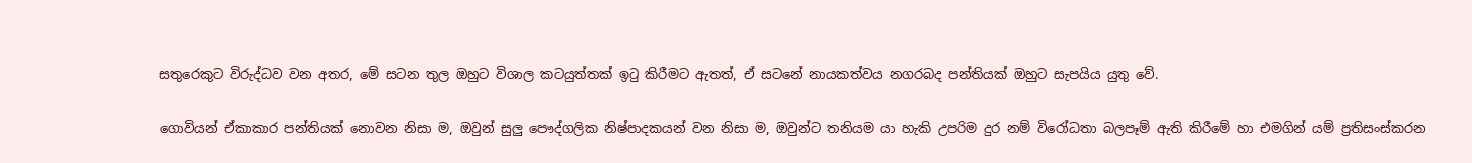සතුරෙකුට විරුද්ධව වන අතර, මේ සටන තුල ඔහුට විශාල කටයුත්තක් ඉටු කිරීමට ඇතත්, ඒ සටනේ නායකත්වය නගරබද පන්තියක් ඔහුට සැපයිය යුතු වේ.

ගොවියන් ඒකාකාර පන්තියක් නොවන නිසා ම, ඔවුන් සුලු පෞද්ගලික නිෂ්පාදකයන් වන නිසා ම, ඔවුන්ට තනියම යා හැකි උපරිම දුර නම් විරෝධතා බලපෑම් ඇති කිරීමේ හා එමගින් යම් ප්‍රතිසංස්කරන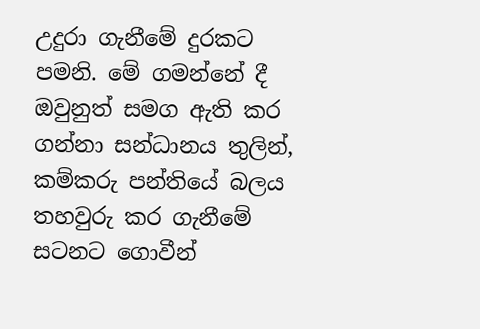උදුරා ගැනීමේ දුරකට පමනි. මේ ගමන්නේ දී ඔවුනුත් සමග ඇති කර ගන්නා සන්ධානය තුලින්, කම්කරු පන්තියේ බලය තහවුරු කර ගැනීමේ සටනට ගොවීන්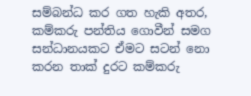සම්බන්ධ කර ගත හැකි අතර, කම්කරු පන්තිය ගොවීන් සමග සන්ධානයකට ඒමට සටන් නො කරන තාක් දුරට කම්කරු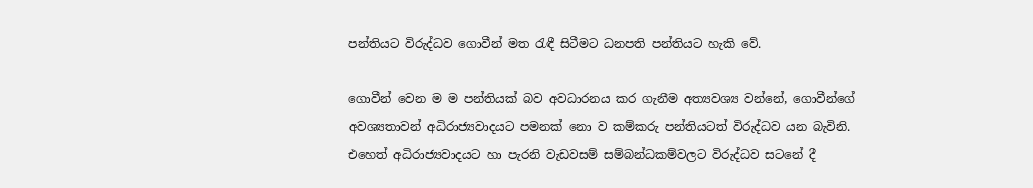පන්තියට විරුද්ධව ගොවීන් මත රැඳී සිටීමට ධනපති පන්තියට හැකි වේ.

ගොවීන් වෙන ම ම පන්තියක් බව අවධාරනය කර ගැනීම අත්‍යවශ්‍ය වන්නේ, ගොවීන්ගේ අවශ්‍යතාවන් අධිරාජ්‍යවාදයට පමනක් නො ව කම්කරු පන්තියටත් විරුද්ධව යන බැවිනි. එහෙත් අධිරාජ්‍යවාදයට හා පැරනි වැඩවසම් සම්බන්ධකම්වලට විරුද්ධව සටනේ දී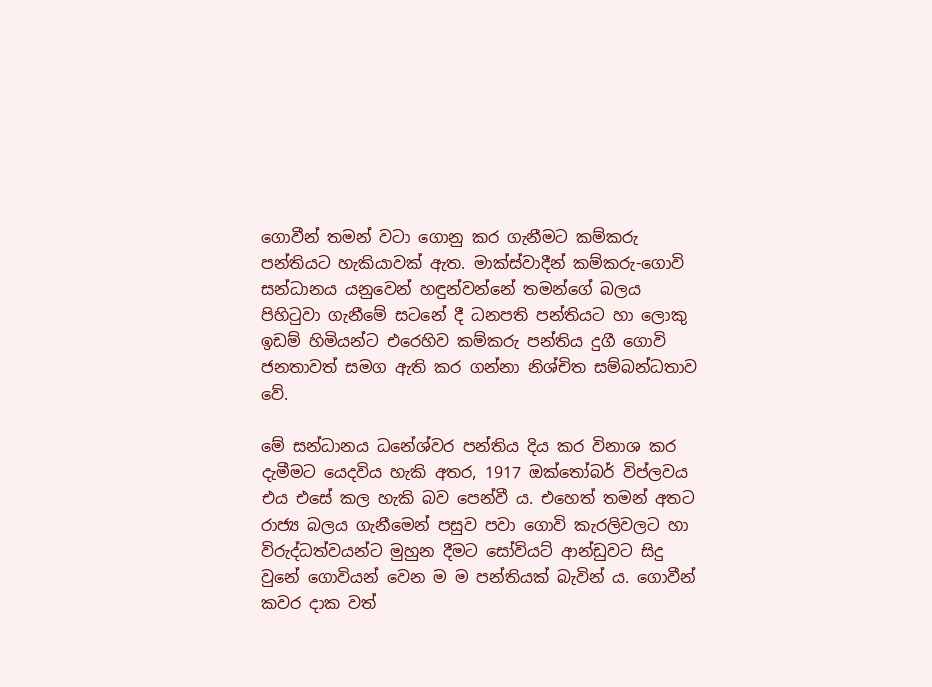ගොවීන් තමන් වටා ගොනු කර ගැනීමට කම්කරු පන්තියට හැකියාවක් ඇත. මාක්ස්වාදීන් කම්කරු-ගොවි සන්ධානය යනුවෙන් හඳුන්වන්නේ තමන්ගේ බලය පිහිටුවා ගැනීමේ සටනේ දී ධනපති පන්තියට හා ලොකු ඉඩම් හිමියන්ට එරෙහිව කම්කරු පන්තිය දුගී ගොවි ජනතාවත් සමග ඇති කර ගන්නා නිශ්චිත සම්බන්ධතාව වේ.

මේ සන්ධානය ධනේශ්වර පන්තිය දිය කර විනාශ කර දැමීමට යෙදවිය හැකි අතර, 1917 ඔක්තෝබර් විප්ලවය එය එසේ කල හැකි බව පෙන්වී ය. එහෙත් තමන් අතට රාජ්‍ය බලය ගැනීමෙන් පසුව පවා ගොවි කැරලිවලට හා විරුද්ධත්වයන්ට මුහුන දීමට සෝවියට් ආන්ඩුවට සිදු වුනේ ගොවියන් වෙන ම ම පන්තියක් බැවින් ය. ගොවීන් කවර දාක වත්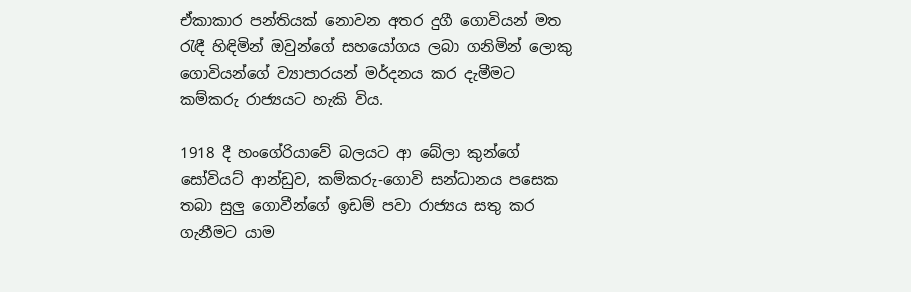ඒකාකාර පන්තියක් නොවන අතර දුගී ගොවියන් මත රැඳී හිඳිමින් ඔවුන්ගේ සහයෝගය ලබා ගනිමින් ලොකු ගොවියන්ගේ ව්‍යාපාරයන් මර්දනය කර දැමීමට කම්කරු රාජ්‍යයට හැකි විය.

1918 දී හංගේරියාවේ බලයට ආ බේලා කුන්ගේ සෝවියට් ආන්ඩුව, කම්කරු-ගොවි සන්ධානය පසෙක තබා සුලු ගොවීන්ගේ ඉඩම් පවා රාජ්‍යය සතු කර ගැනීමට යාම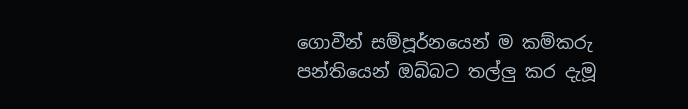ගොවීන් සම්පූර්නයෙන් ම කම්කරු පන්තියෙන් ඔබ්බට තල්ලු කර දැමූ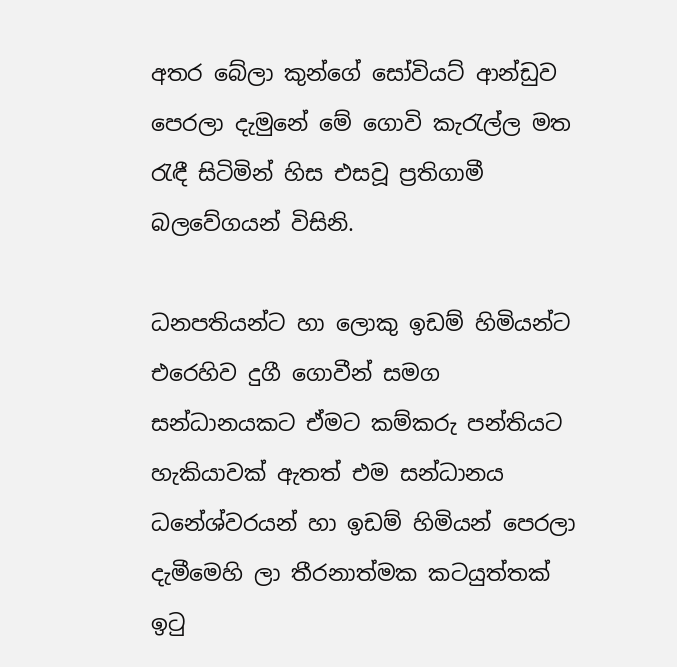අතර බේලා කුන්ගේ සෝවියට් ආන්ඩුව පෙරලා දැමුනේ මේ ගොවි කැරැල්ල මත රැඳී සිටිමින් හිස එසවූ ප්‍රතිගාමී බලවේගයන් විසිනි.

ධනපතියන්ට හා ලොකු ඉඩම් හිමියන්ට එරෙහිව දුගී ගොවීන් සමග සන්ධානයකට ඒමට කම්කරු පන්තියට හැකියාවක් ඇතත් එම සන්ධානය ධනේශ්වරයන් හා ඉඩම් හිමියන් පෙරලා දැමීමෙහි ලා තීරනාත්මක කටයුත්තක් ඉටු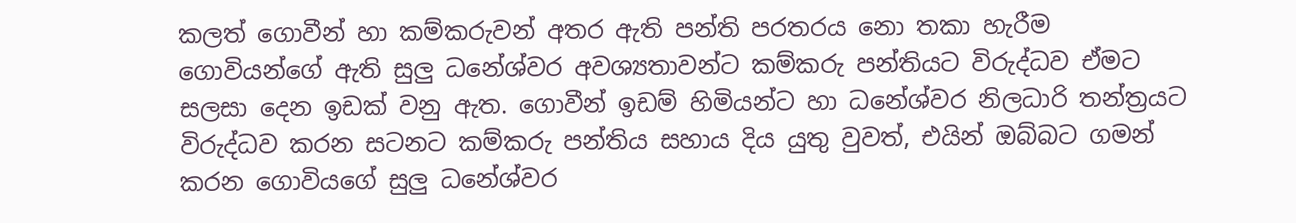කලත් ගොවීන් හා කම්කරුවන් අතර ඇති පන්ති පරතරය නො තකා හැරීම ගොවියන්ගේ ඇති සුලු ධනේශ්වර අවශ්‍යතාවන්ට කම්කරු පන්තියට විරුද්ධව ඒමට සලසා දෙන ඉඩක් වනු ඇත. ගොවීන් ඉඩම් හිමියන්ට හා ධනේශ්වර නිලධාරි තන්ත්‍රයට විරුද්ධව කරන සටනට කම්කරු පන්තිය සහාය දිය යුතු වුවත්, එයින් ඔබ්බට ගමන් කරන ගොවියගේ සුලු ධනේශ්වර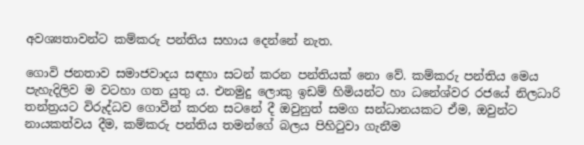අවශ්‍යතාවන්ට කම්කරු පන්තිය සහාය දෙන්නේ නැත.

ගොවි ජනතාව සමාජවාදය සඳහා සටන් කරන පන්තියක් නො වේ. කම්කරු පන්තිය මෙය පැහැදිලිව ම වටහා ගත යුතු ය. එනමුදු ලොකු ඉඩම් හිමියන්ට හා ධනේශ්වර රජයේ නිලධාරි තන්ත්‍රයට විරුද්ධව ගොවීන් කරන සටනේ දී ඔවුනුත් සමග සන්ධානයකට ඒම, ඔවුන්ට නායකත්වය දීම, කම්කරු පන්තිය තමන්ගේ බලය පිහිටුවා ගැනීම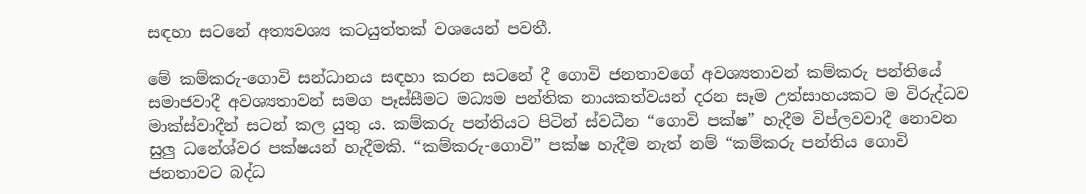සඳහා සටනේ අත්‍යවශ්‍ය කටයුත්තක් වශයෙන් පවතී.

මේ කම්කරු-ගොවි සන්ධානය සඳහා කරන සටනේ දී ගොවි ජනතාවගේ අවශ්‍යතාවන් කම්කරු පන්තියේ සමාජවාදී අවශ්‍යතාවන් සමග පෑස්සීමට මධ්‍යම පන්තික නායකත්වයන් දරන සෑම උත්සාහයකට ම විරුද්ධව මාක්ස්වාදීන් සටන් කල යුතු ය. කම්කරු පන්තියට පිටින් ස්වධීන “ගොවි පක්ෂ” හැදීම විප්ලවවාදී නොවන සුලු ධනේශ්වර පක්ෂයන් හැදීමකි. “කම්කරු-ගොවි” පක්ෂ හැදීම නැත් නම් “කම්කරු පන්තිය ගොවි ජනතාවට බද්ධ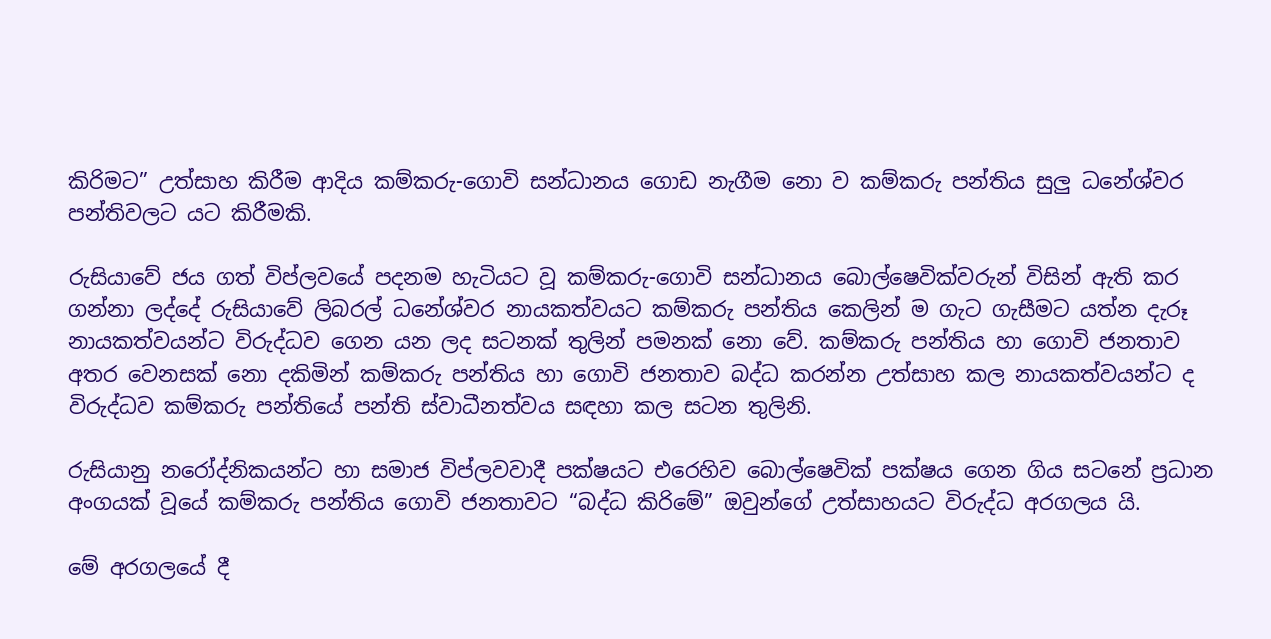කිරිමට” උත්සාහ කිරීම ආදිය කම්කරු-ගොවි සන්ධානය ගොඩ නැගීම නො ව කම්කරු පන්තිය සුලු ධනේශ්වර පන්තිවලට යට කිරීමකි.

රුසියාවේ ජය ගත් විප්ලවයේ පදනම හැටියට වූ කම්කරු-ගොවි සන්ධානය බොල්ෂෙවික්වරුන් විසින් ඇති කර ගන්නා ලද්දේ රුසියාවේ ලිබරල් ධනේශ්වර නායකත්වයට කම්කරු පන්තිය කෙලින් ම ගැට ගැසීමට යත්න දැරූ නායකත්වයන්ට විරුද්ධව ගෙන යන ලද සටනක් තුලින් පමනක් නො වේ. කම්කරු පන්තිය හා ගොවි ජනතාව අතර වෙනසක් නො දකිමින් කම්කරු පන්තිය හා ගොවි ජනතාව බද්ධ කරන්න උත්සාහ කල නායකත්වයන්ට ද විරුද්ධව කම්කරු පන්තියේ පන්ති ස්වාධීනත්වය සඳහා කල සටන තුලිනි.

රුසියානු නරෝද්නිකයන්ට හා සමාජ විප්ලවවාදී පක්ෂයට එරෙහිව බොල්ෂෙවික් පක්ෂය ගෙන ගිය සටනේ ප්‍රධාන අංගයක් වූයේ කම්කරු පන්තිය ගොවි ජනතාවට “බද්ධ කිරිමේ” ඔවුන්ගේ උත්සාහයට විරුද්ධ අරගලය යි.

මේ අරගලයේ දී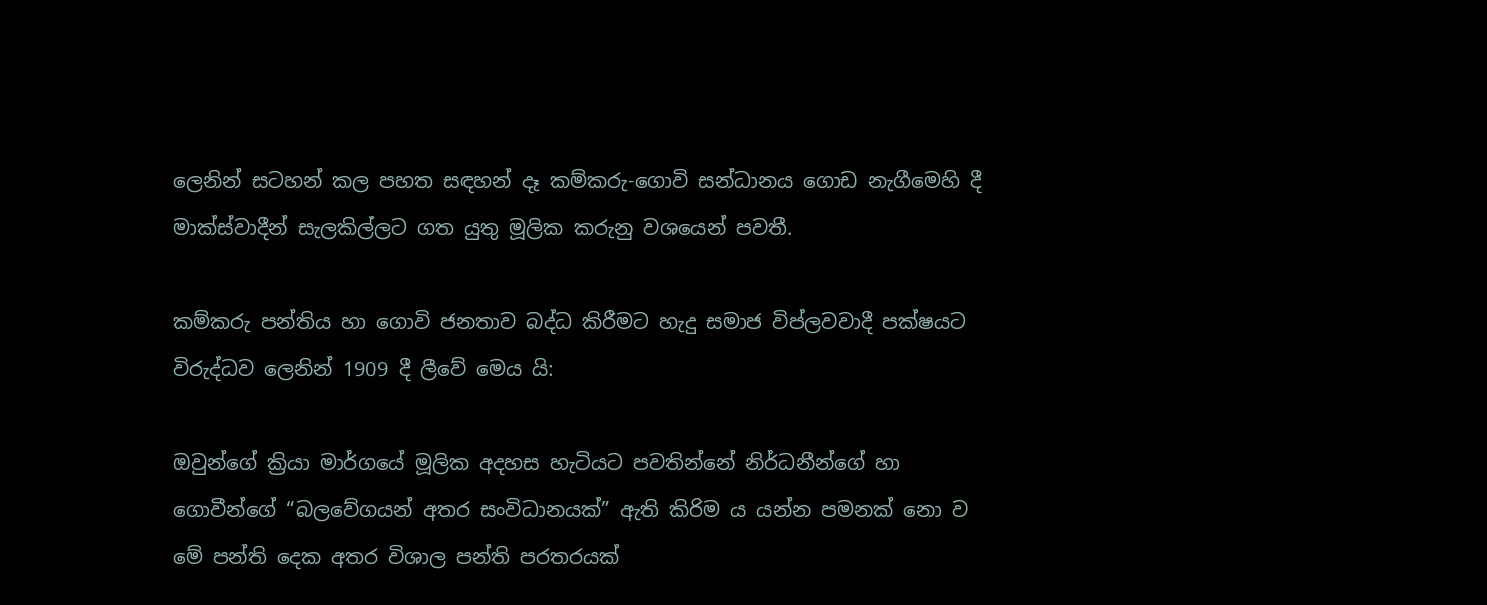ලෙනින් සටහන් කල පහත සඳහන් දෑ කම්කරු-ගොවි සන්ධානය ගොඩ නැගීමෙහි දී මාක්ස්වාදීන් සැලකිල්ලට ගත යුතු මූලික කරුනු වශයෙන් පවතී.

කම්කරු පන්තිය හා ගොවි ජනතාව බද්ධ කිරීමට හැදු සමාජ විප්ලවවාදී පක්ෂයට විරුද්ධව ලෙනින් 1909 දී ලීවේ මෙය යි:

ඔවුන්ගේ ක්‍රියා මාර්ගයේ මූලික අදහස හැටියට පවතින්නේ නිර්ධනීන්ගේ හා ගොවීන්ගේ “බලවේගයන් අතර සංවිධානයක්” ඇති කිරිම ය යන්න පමනක් නො ව මේ පන්ති දෙක අතර විශාල පන්ති පරතරයක්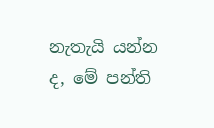නැතැයි යන්න ද, මේ පන්ති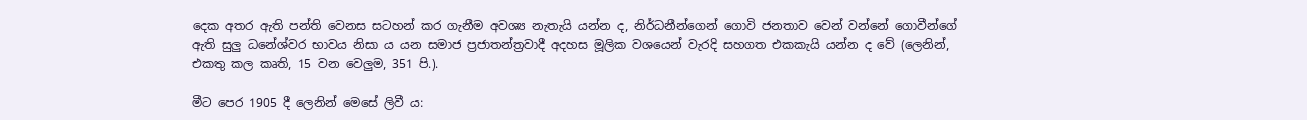දෙක අතර ඇති පන්ති වෙනස සටහන් කර ගැනීම අවශ්‍ය නැතැයි යන්න ද, නිර්ධනීන්ගෙන් ගොවි ජනතාව වෙන් වන්නේ ගොවීන්ගේ ඇති සුලු ධනේශ්වර භාවය නිසා ය යන සමාජ ප්‍රජාතන්ත්‍රවාදී අදහස මූලික වශයෙන් වැරදි සහගත එකකැයි යන්න ද වේ (ලෙනින්, එකතු කල කෘති, 15 වන වෙලුම, 351 පි.).

මීට පෙර 1905 දී ලෙනින් මෙසේ ලිවී ය: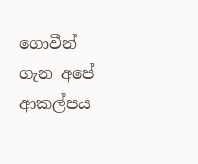ගොවීන් ගැන අපේ ආකල්පය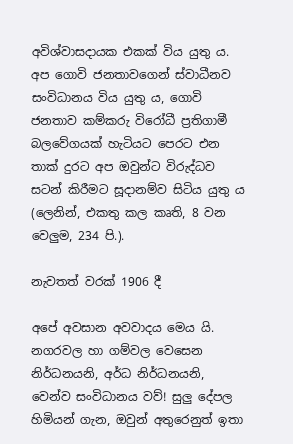අවිශ්වාසදායක එකක් විය යුතු ය. අප ගොවි ජනතාවගෙන් ස්වාධීනව සංවිධානය විය යුතු ය, ගොවි ජනතාව කම්කරු විරෝධී ප්‍රතිගාමී බලවේගයක් හැටියට පෙරට එන තාක් දුරට අප ඔවුන්ට විරුද්ධව සටන් කිරීමට සූදානම්ව සිටිය යුතු ය (ලෙනින්, එකතු කල කෘති, 8 වන වෙලුම, 234 පි.).

නැවතත් වරක් 1906 දී

අපේ අවසාන අවවාදය මෙය යි. නගරවල හා ගම්වල වෙසෙන නිර්ධනයනි, අර්ධ නිර්ධනයනි, වෙන්ව සංවිධානය වව්! සුලු දේපල හිමියන් ගැන, ඔවුන් අතුරෙනුත් ඉතා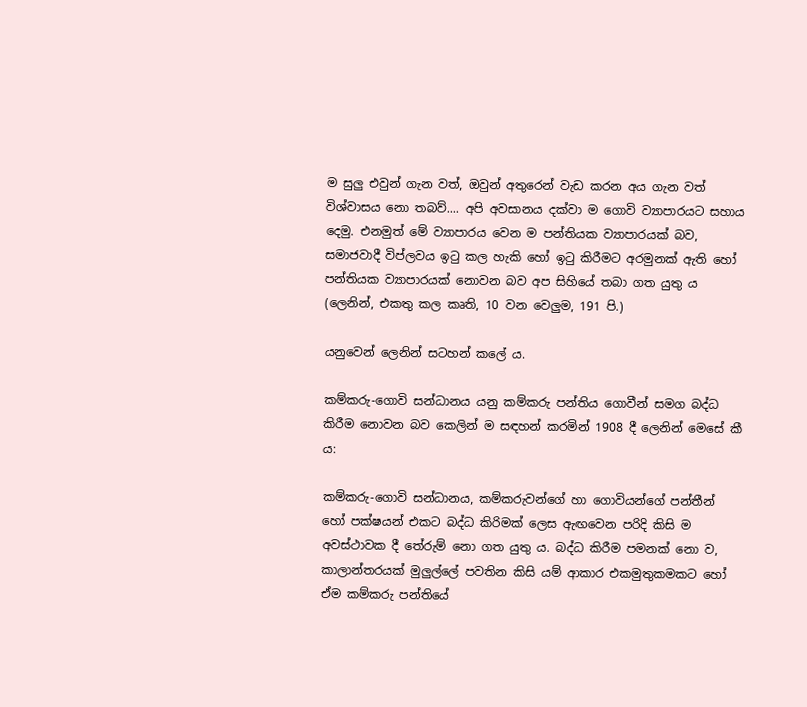ම සුලු එවුන් ගැන වත්, ඔවුන් අතුරෙන් වැඩ කරන අය ගැන වත් විශ්වාසය නො තබව්.... අපි අවසානය දක්වා ම ගොවි ව්‍යාපාරයට සහාය දෙමු. එනමුත් මේ ව්‍යාපාරය වෙන ම පන්තියක ව්‍යාපාරයක් බව, සමාජවාදී විප්ලවය ඉටු කල හැකි හෝ ඉටු කිරීමට අරමුනක් ඇති හෝ පන්තියක ව්‍යාපාරයක් නොවන බව අප සිහියේ තබා ගත යුතු ය (ලෙනින්, එකතු කල කෘති, 10 වන වෙලුම, 191 පි.)

යනුවෙන් ලෙනින් සටහන් කලේ ය.

කම්කරු-ගොවි සන්ධානය යනු කම්කරු පන්තිය ගොවීන් සමග බද්ධ කිරීම නොවන බව කෙලින් ම සඳහන් කරමින් 1908 දී ලෙනින් මෙසේ කී ය:

කම්කරු-ගොවි සන්ධානය, කම්කරුවන්ගේ හා ගොවියන්ගේ පන්තීන් හෝ පක්ෂයන් එකට බද්ධ කිරිමක් ලෙස ඇඟවෙන පරිදි කිසි ම අවස්ථාවක දී තේරුම් නො ගත යුතු ය. බද්ධ කිරීම පමනක් නො ව, කාලාන්තරයක් මුලුල්ලේ පවතින කිසි යම් ආකාර එකමුතුකමකට හෝ ඒම කම්කරු පන්තියේ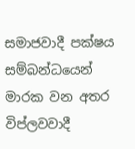සමාජවාදී පක්ෂය සම්බන්ධයෙන් මාරක වන අතර විප්ලවවාදී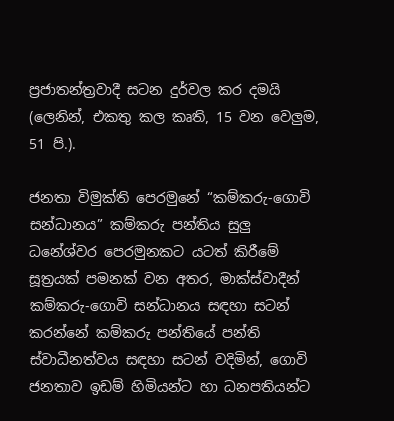ප්‍රජාතන්ත්‍රවාදී සටන දුර්වල කර දමයි (ලෙනින්, එකතු කල කෘති, 15 වන වෙලුම, 51 පි.).

ජනතා විමුක්ති පෙරමුනේ “කම්කරු-ගොවි සන්ධානය” කම්කරු පන්තිය සුලු ධනේශ්වර පෙරමුනකට යටත් කිරීමේ සූත්‍රයක් පමනක් වන අතර, මාක්ස්වාදීන් කම්කරු-ගොවි සන්ධානය සඳහා සටන් කරන්නේ කම්කරු පන්තියේ පන්ති ස්වාධීනත්වය සඳහා සටන් වදිමින්, ගොවි ජනතාව ඉඩම් හිමියන්ට හා ධනපතියන්ට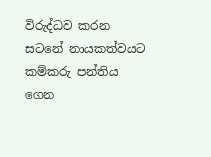විරුද්ධව කරන සටනේ නායකත්වයට කම්කරු පන්තිය ගෙන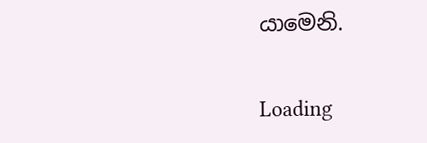යාමෙනි.

Loading